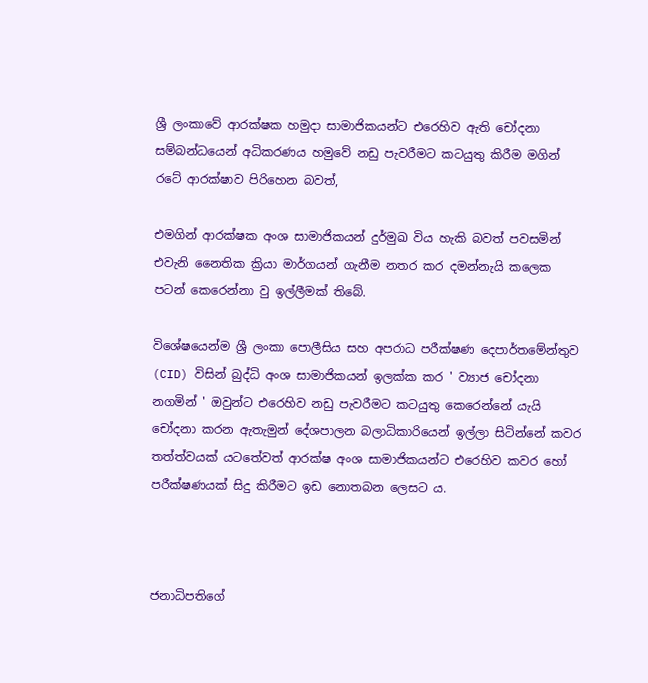ශ්‍රී ලංකාවේ ආරක්ෂක හමුදා සාමාජිකයන්ට එරෙහිව ඇති චෝදනා සම්බන්ධයෙන් අධිකරණය හමුවේ නඩු පැවරීමට කටයුතු කිරීම මගින් රටේ ආරක්ෂාව පිරිහෙන බවත්,

එමගින් ආරක්ෂක අංශ සාමාජිකයන් දුර්මුඛ විය හැකි බවත් පවසමින් එවැනි නෛතික ක්‍රියා මාර්ගයන් ගැනීම නතර කර දමන්නැයි කලෙක පටන් කෙරෙන්නා වු ඉල්ලීමක් තිබේ.

විශේෂයෙන්ම ශ්‍රී ලංකා පොලීසිය සහ අපරාධ පරීක්ෂණ දෙපාර්තමේන්තුව (CID) විසින් බුද්ධි අංශ සාමාජිකයන් ඉලක්ක කර ' ව්‍යාජ චෝදනා නගමින් ' ඔවුන්ට එරෙහිව නඩු පැවරීමට කටයුතු කෙරෙන්නේ යැයි චෝදනා කරන ඇතැමුන් දේශපාලන බලාධිකාරියෙන් ඉල්ලා සිටින්නේ කවර තත්ත්වයක් යටතේවත් ආරක්ෂ අංශ සාමාජිකයන්ට එරෙහිව කවර හෝ පරීක්ෂණයක් සිදු කිරීමට ඉඩ නොතබන ලෙසට ය.



ජනාධිපතිගේ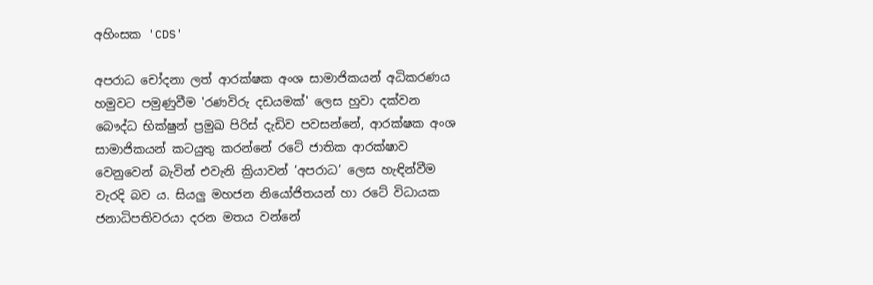අහිංසක 'CDS'

අපරාධ චෝදනා ලත් ආරක්ෂක අංශ සාමාජිකයන් අධිකරණය හමුවට පමුණුවීම 'රණවිරු දඩයමක්' ලෙස හුවා දක්වන බෞද්ධ භික්ෂුන් ප්‍රමුඛ පිරිස් දැඩිව පවසන්නේ, ආරක්ෂක අංශ සාමාජිකයන් කටයුතු කරන්නේ රටේ ජාතික ආරක්ෂාව වෙනුවෙන් බැවින් එවැනි ක්‍රියාවන් ‘අපරාධ’ ලෙස හැඳින්වීම වැරදි බව ය. සියලු මහජන නියෝජිතයන් හා රටේ විධායක ජනාධිපතිවරයා දරන මතය වන්නේ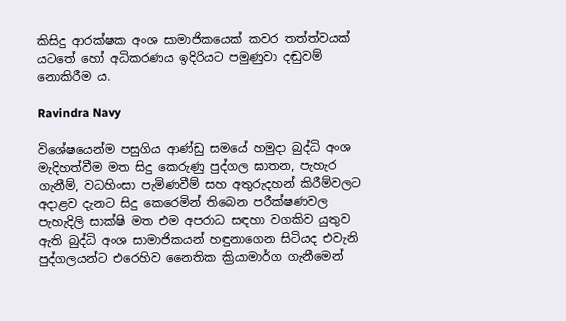කිසිදු ආරක්ෂක අංශ සාමාජිකයෙක් කවර තත්ත්වයක් යටතේ හෝ අධිකරණය ඉදිරියට පමුණුවා දඬුවම් නොකිරීම ය.

Ravindra Navy

විශේෂයෙන්ම පසුගිය ආණ්ඩු සමයේ හමුදා බුද්ධි අංශ මැදිහත්වීම මත සිදු කෙරුණු පුද්ගල ඝාතන, පැහැර ගැනීම්, වධහිංසා පැමිණවීම් සහ අතුරුදහන් කිරීම්වලට අදාළව දැනට සිදු කෙරෙමින් තිබෙන පරීක්ෂණවල පැහැදිලි සාක්ෂි මත එම අපරාධ සඳහා වගකිව යුතුව ඇති බුද්ධි අංශ සාමාජිකයන් හඳුනාගෙන සිටියද එවැනි පුද්ගලයන්ට එරෙහිව නෛතික ක්‍රියාමාර්ග ගැනීමෙන්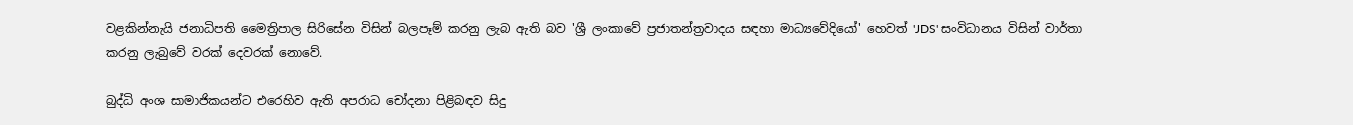වළකින්නැයි ජනාධිපති මෛත්‍රිපාල සිරිසේන විසින් බලපෑම් කරනු ලැබ ඇති බව 'ශ්‍රී ලංකාවේ ප්‍රජාතන්ත්‍රවාදය සඳහා මාධ්‍යවේදියෝ' හෙවත් 'JDS' සංවිධානය විසින් වාර්තා කරනු ලැබුවේ වරක් දෙවරක් නොවේ.

බුද්ධි අංශ සාමාජිකයන්ට එරෙහිව ඇති අපරාධ චෝදනා පිළිබඳව සිදු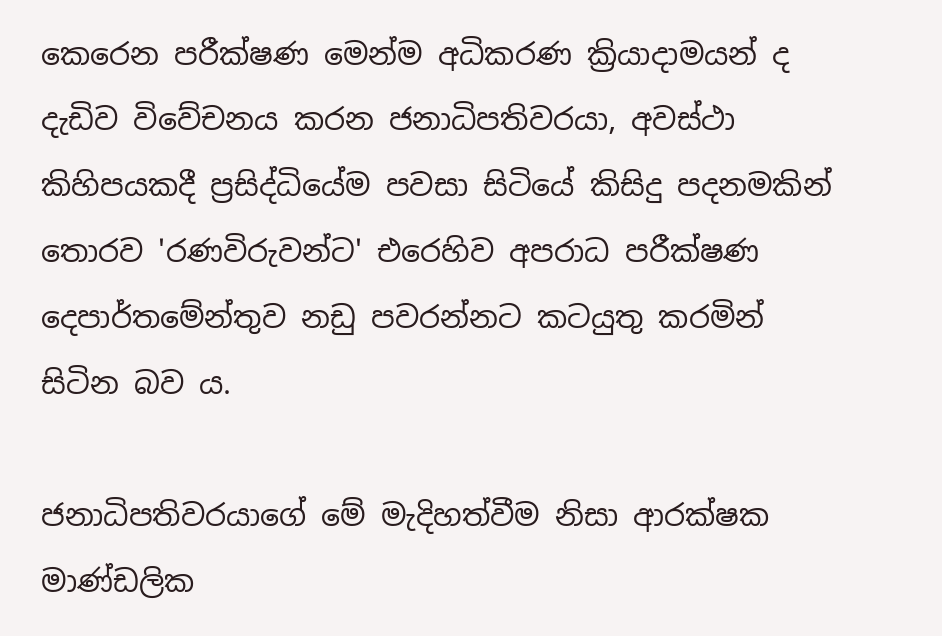කෙරෙන පරීක්ෂණ මෙන්ම අධිකරණ ක්‍රියාදාමයන් ද දැඩිව විවේචනය කරන ජනාධිපතිවරයා, අවස්ථා කිහිපයකදී ප්‍රසිද්ධියේම පවසා සිටියේ කිසිදු පදනමකින් තොරව 'රණවිරුවන්ට' එරෙහිව අපරාධ පරීක්ෂණ දෙපාර්තමේන්තුව නඩු පවරන්නට කටයුතු කරමින් සිටින බව ය.

ජනාධිපතිවරයාගේ මේ මැදිහත්වීම නිසා ආරක්ෂක මාණ්ඩලික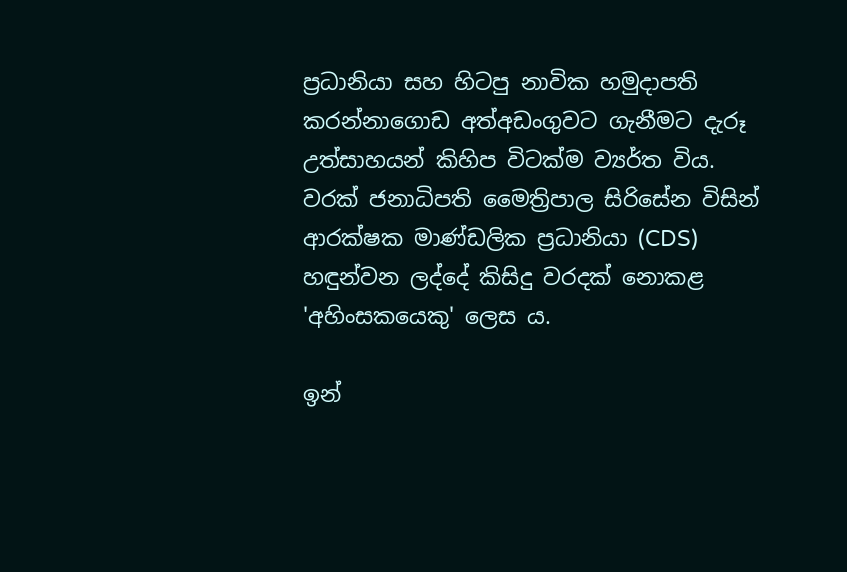ප්‍රධානියා සහ හිටපු නාවික හමුදාපති කරන්නාගොඩ අත්අඩංගුවට ගැනීමට දැරූ උත්සාහයන් කිහිප විටක්ම ව්‍යර්ත විය. වරක් ජනාධිපති මෛත්‍රිපාල සිරිසේන විසින් ආරක්ෂක මාණ්ඩලික ප්‍රධානියා (CDS) හඳුන්වන ලද්දේ කිසිදු වරදක් නොකළ 'අහිංසකයෙකු' ලෙස ය.

ඉන්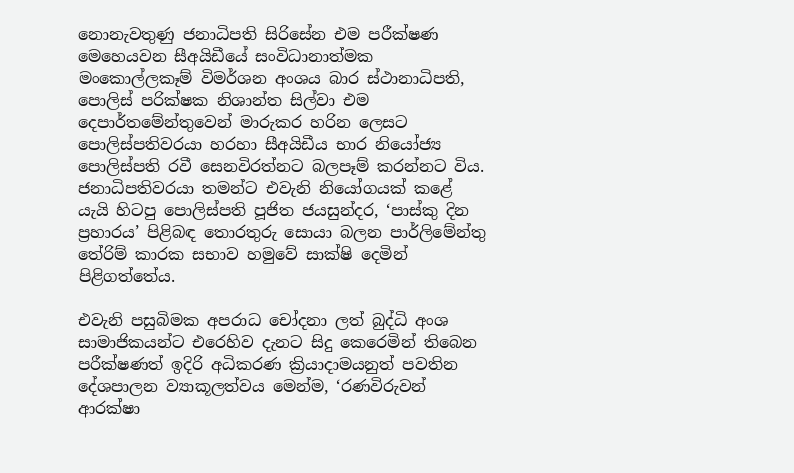නොනැවතුණු ජනාධිපති සිරිසේන එම පරීක්ෂණ මෙහෙයවන සීඅයිඩීයේ සංවිධානාත්මක මංකොල්ලකෑම් විමර්ශන අංශය බාර ස්ථානාධිපති, පොලිස් පරික්ෂක නිශාන්ත සිල්වා එම දෙපාර්තමේන්තුවෙන් මාරුකර හරින ලෙසට පොලිස්පතිවරයා හරහා සීඅයිඩීය භාර නියෝජ්‍ය පොලිස්පති රවී සෙනවිරත්නට බලපෑම් කරන්නට විය. ජනාධිපතිවරයා තමන්ට එවැනි නියෝගයක් කළේ යැයි හිටපු පොලිස්පති පූජිත ජයසුන්දර, ‘පාස්කු දින ප්‍රහාරය’ පිළිබඳ තොරතුරු සොයා බලන පාර්ලිමේන්තු තේරිම් කාරක සභාව හමුවේ සාක්ෂි දෙමින් පිළිගත්තේය.

එවැනි පසුබිමක අපරාධ චෝදනා ලත් බුද්ධි අංශ සාමාජිකයන්ට එරෙහිව දැනට සිදු කෙරෙමින් තිබෙන පරීක්ෂණත් ඉදිරි අධිකරණ ක්‍රියාදාමයනුත් පවතින දේශපාලන ව්‍යාකූලත්වය මෙන්ම, ‘රණවිරුවන් ආරක්ෂා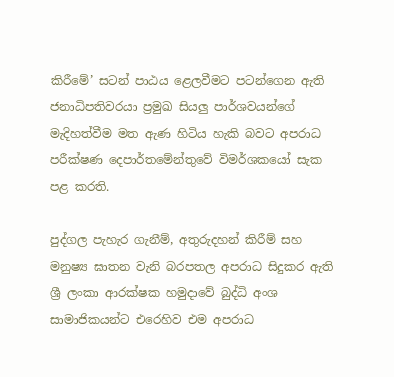කිරීමේ’ සටන් පාඨය ළෙලවීමට පටන්ගෙන ඇති ජනාධිපතිවරයා ප්‍රමුඛ සියලු පාර්ශවයන්ගේ මැදිහත්වීම මත ඇණ හිටිය හැකි බවට අපරාධ පරීක්ෂණ දෙපාර්තමේන්තුවේ විමර්ශකයෝ සැක පළ කරති.

පුද්ගල පැහැර ගැනීම්, අතුරුදහන් කිරීම් සහ මනුෂ්‍ය ඝාතන වැනි බරපතල අපරාධ සිදුකර ඇති ශ්‍රී ලංකා ආරක්ෂක හමුදාවේ බුද්ධි අංශ සාමාජිකයන්ට එරෙහිව එම අපරාධ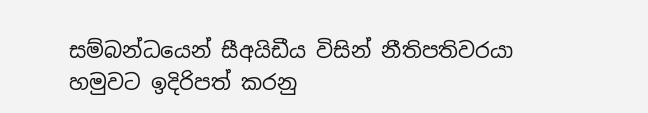සම්බන්ධයෙන් සීඅයිඩීය විසින් නීතිපතිවරයා හමුවට ඉදිරිපත් කරනු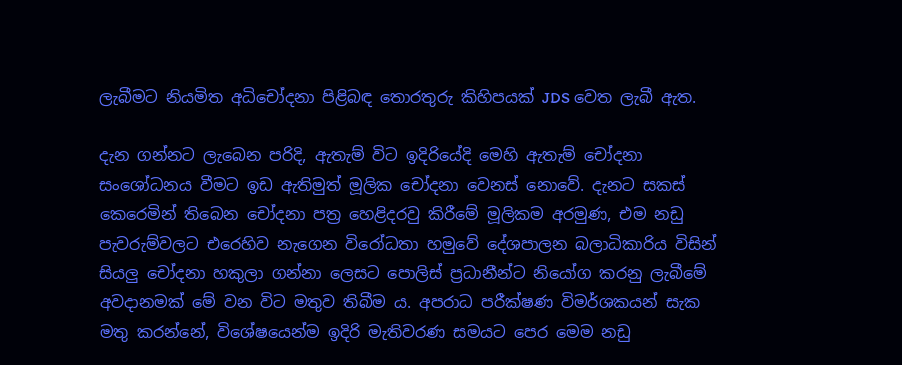ලැබීමට නියමිත අධිචෝදනා පිළිබඳ තොරතුරු කිහිපයක් JDS වෙත ලැබී ඇත.

දැන ගන්නට ලැබෙන පරිදි, ඇතැම් විට ඉදිරියේදි මෙහි ඇතැම් චෝදනා සංශෝධනය වීමට ඉඩ ඇතිමුත් මූලික චෝදනා වෙනස් නොවේ. දැනට සකස් කෙරෙමින් තිබෙන චෝදනා පත්‍ර හෙළිදරවු කිරීමේ මූලිකම අරමුණ, එම නඩු පැවරුම්වලට එරෙහිව නැගෙන විරෝධතා හමුවේ දේශපාලන බලාධිකාරිය විසින් සියලු චෝදනා හකුලා ගන්නා ලෙසට පොලිස් ප්‍රධානීන්ට නියෝග කරනු ලැබීමේ අවදානමක් මේ වන විට මතුව තිබීම ය. අපරාධ පරීක්ෂණ විමර්ශකයන් සැක මතු කරන්නේ, විශේෂයෙන්ම ඉදිරි මැතිවරණ සමයට පෙර මෙම නඩු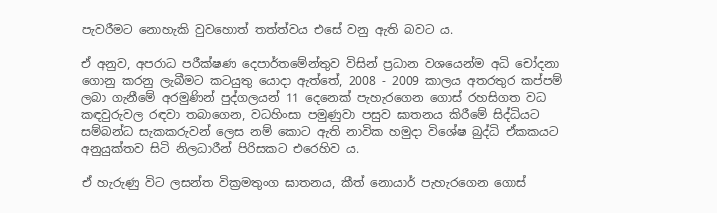පැවරීමට නොහැකි වුවහොත් තත්ත්වය එසේ වනු ඇති බවට ය.

ඒ අනුව, අපරාධ පරීක්ෂණ දෙපාර්තමේන්තුව විසින් ප්‍රධාන වශයෙන්ම අධි චෝදනා ගොනු කරනු ලැබීමට කටයුතු යොදා ඇත්තේ, 2008 - 2009 කාලය අතරතුර කප්පම් ලබා ගැනීමේ අරමුණින් පුද්ගලයන් 11 දෙනෙක් පැහැරගෙන ගොස් රහසිගත වධ කඳවුරුවල රඳවා තබාගෙන, වධහිංසා පමුණුවා පසුව ඝාතනය කිරීමේ සිද්ධියට සම්බන්ධ සැකකරුවන් ලෙස නම් කොට ඇති නාවික හමුදා විශේෂ බුද්ධි ඒකකයට අනුයුක්තව සිටි නිලධාරීන් පිරිසකට එරෙහිව ය.

ඒ හැරුණු විට ලසන්ත වික්‍රමතුංග ඝාතනය, කීත් නොයාර් පැහැරගෙන ගොස්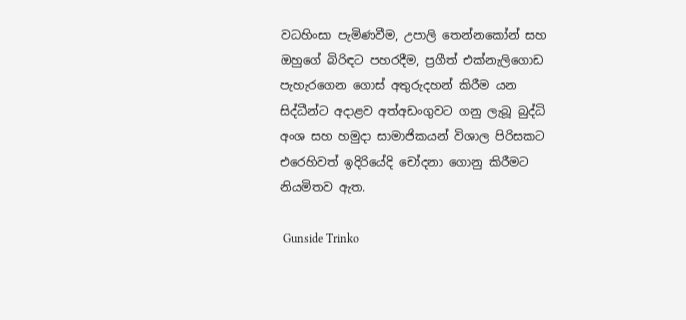වධහිංසා පැමිණවීම, උපාලි තෙන්නකෝන් සහ ඔහුගේ බිරිඳට පහරදීම, ප්‍රගීත් එක්නැලිගොඩ පැහැරගෙන ගොස් අතුරුදහන් කිරීම යන සිද්ධීන්ට අදාළව අත්අඩංගුවට ගනු ලැබූ බුද්ධි අංශ සහ හමුදා සාමාජිකයන් විශාල පිරිසකට එරෙහිවත් ඉදිරියේදි චෝදනා ගොනු කිරීමට නියමිතව ඇත.

 Gunside Trinko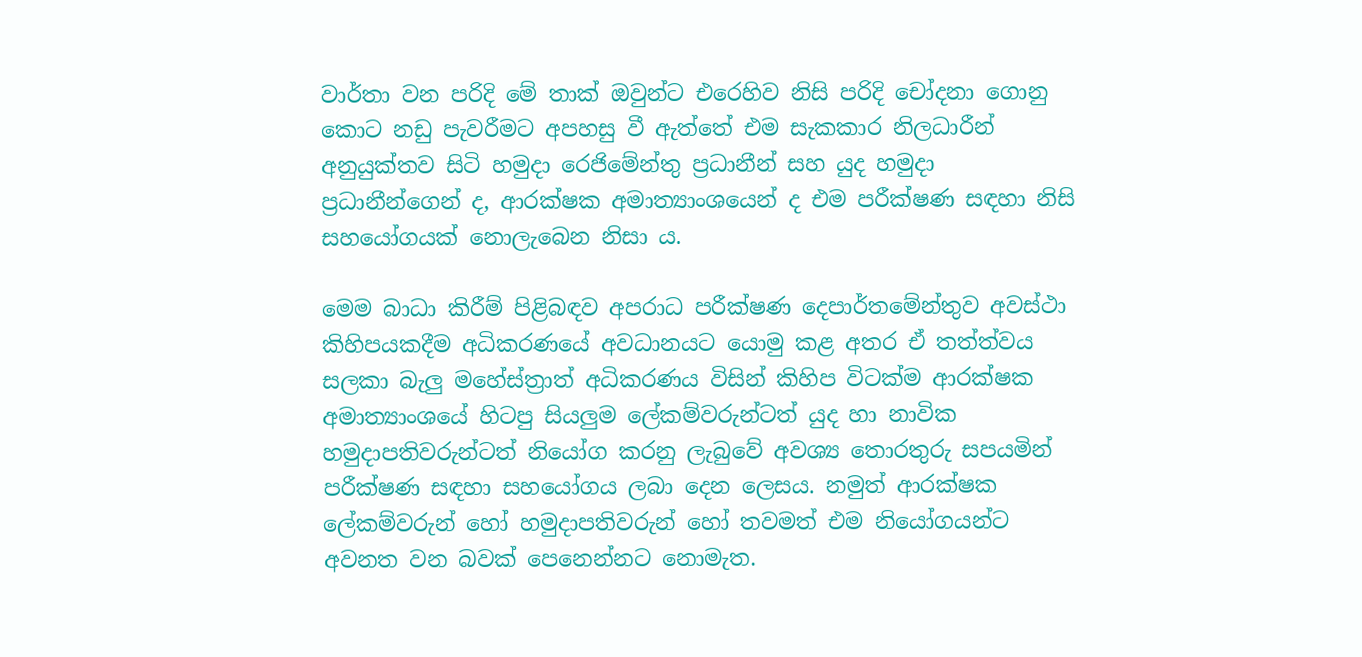වාර්තා වන පරිදි මේ තාක් ඔවුන්ට එරෙහිව නිසි පරිදි චෝදනා ගොනු කොට නඩු පැවරීමට අපහසු වී ඇත්තේ එම සැකකාර නිලධාරීන් අනුයුක්තව සිටි හමුදා රෙජිමේන්තු ප්‍රධානීන් සහ යුද හමුදා ප්‍රධානීන්ගෙන් ද, ආරක්ෂක අමාත්‍යාංශයෙන් ද එම පරීක්ෂණ සඳහා නිසි සහයෝගයක් නොලැබෙන නිසා ය.

මෙම බාධා කිරීම් පිළිබඳව අපරාධ පරීක්ෂණ දෙපාර්තමේන්තුව අවස්ථා කිහිපයකදීම අධිකරණයේ අවධානයට යොමු කළ අතර ඒ තත්ත්වය සලකා බැලු මහේස්ත්‍රාත් අධිකරණය විසින් කිහිප විටක්ම ආරක්ෂක අමාත්‍යාංශයේ හිටපු සියලුම ලේකම්වරුන්ටත් යුද හා නාවික හමුදාපතිවරුන්ටත් නියෝග කරනු ලැබුවේ අවශ්‍ය තොරතුරු සපයමින් පරීක්ෂණ සඳහා සහයෝගය ලබා දෙන ලෙසය. නමුත් ආරක්ෂක ලේකම්වරුන් හෝ හමුදාපතිවරුන් හෝ තවමත් එම නියෝගයන්ට අවනත වන බවක් පෙනෙන්නට නොමැත.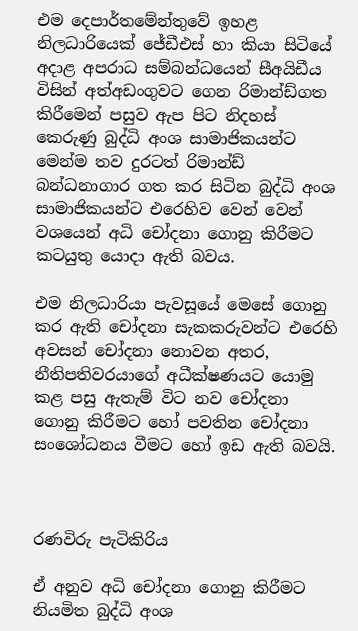එම දෙපාර්තමේන්තුවේ ඉහළ නිලධාරියෙක් ජේඩීඑස් හා කියා සිටියේ අදාළ අපරාධ සම්බන්ධයෙන් සීඅයිඩීය විසින් අත්අඩංගුවට ගෙන රිමාන්ඩ්ගත කිරීමෙන් පසුව ඇප පිට නිදහස් කෙරුණු බුද්ධි අංශ සාමාජිකයන්ට මෙන්ම තව දුරටත් රිමාන්ඩ් බන්ධනාගාර ගත කර සිටින බුද්ධි අංශ සාමාජිකයන්ට එරෙහිව වෙන් වෙන් වශයෙන් අධි චෝදනා ගොනු කිරීමට කටයුතු යොදා ඇති බවය.

එම නිලධාරියා පැවසූයේ මෙසේ ගොනු කර ඇති චෝදනා සැකකරුවන්ට එරෙහි අවසන් චෝදනා නොවන අතර, නීතිපතිවරයාගේ අධීක්ෂණයට යොමු කළ පසු ඇතැම් විට නව චෝදනා ගොනු කිරීමට හෝ පවතින චෝදනා සංශෝධනය වීමට හෝ ඉඩ ඇති බවයි.



රණවිරු පැටිකිරිය

ඒ අනුව අධි චෝදනා ගොනු කිරීමට නියමිත බුද්ධි අංශ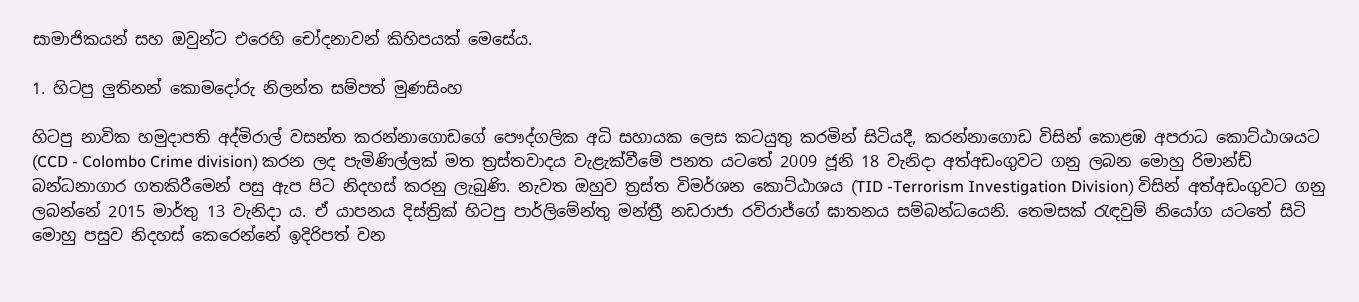සාමාජිකයන් සහ ඔවුන්ට එරෙහි චෝදනාවන් කිහිපයක් මෙසේය.

1. හිටපු ලුතිනන් කොමදෝරු නිලන්ත සම්පත් මුණසිංහ

හිටපු නාවික හමුදාපති අද්මිරාල් වසන්ත කරන්නාගොඩගේ පෞද්ගලික අධි සහායක ලෙස කටයුතු කරමින් සිටියදී, කරන්නාගොඩ විසින් කොළඹ අපරාධ කොට්ඨාශයට (CCD - Colombo Crime division) කරන ලද පැමිණිල්ලක් මත ත්‍රස්තවාදය වැළැක්වීමේ පනත යටතේ 2009 ජූනි 18 වැනිදා අත්අඩංගුවට ගනු ලබන මොහු රිමාන්ඩ් බන්ධනාගාර ගතකිරීමෙන් පසු ඇප පිට නිදහස් කරනු ලැබුණි. නැවත ඔහුව ත්‍රස්ත විමර්ශන කොට්ඨාශය (TID -Terrorism Investigation Division) විසින් අත්අඩංගුවට ගනු ලබන්නේ 2015 මාර්තු 13 වැනිදා ය. ඒ යාපනය දිස්ත්‍රික් හිටපු පාර්ලිමේන්තු මන්ත්‍රී නඩරාජා රවිරාජ්ගේ ඝාතනය සම්බන්ධයෙනි. තෙමසක් රැඳවුම් නියෝග යටතේ සිටි මොහු පසුව නිදහස් කෙරෙන්නේ ඉදිරිපත් වන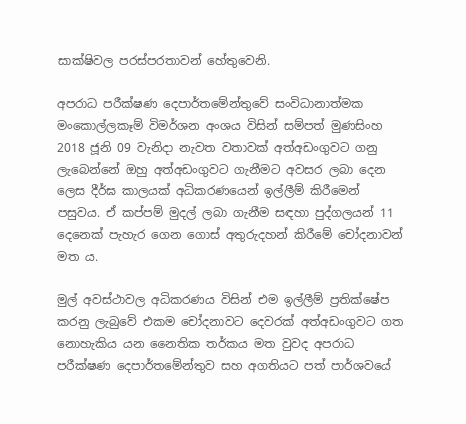සාක්ෂිවල පරස්පරතාවන් හේතුවෙනි.

අපරාධ පරීක්ෂණ දෙපාර්තමේන්තුවේ සංවිධානාත්මක මංකොල්ලකෑම් විමර්ශන අංශය විසින් සම්පත් මුණසිංහ 2018 ජූනි 09 වැනිදා නැවත වතාවක් අත්අඩංගුවට ගනු ලැබෙන්නේ ඔහු අත්අඩංගුවට ගැනීමට අවසර ලබා දෙන ලෙස දීර්ඝ කාලයක් අධිකරණයෙන් ඉල්ලීම් කිරීමෙන් පසුවය. ඒ කප්පම් මුදල් ලබා ගැනීම සඳහා පුද්ගලයන් 11 දෙනෙක් පැහැර ගෙන ගොස් අතුරුදහන් කිරීමේ චෝදනාවන් මත ය.

මුල් අවස්ථාවල අධිකරණය විසින් එම ඉල්ලීම් ප්‍රතික්ෂේප කරනු ලැබුවේ එකම චෝදනාවට දෙවරක් අත්අඩංගුවට ගත නොහැකිය යන නෛතික තර්කය මත වුවද අපරාධ පරීක්ෂණ දෙපාර්තමේන්තුව සහ අගතියට පත් පාර්ශවයේ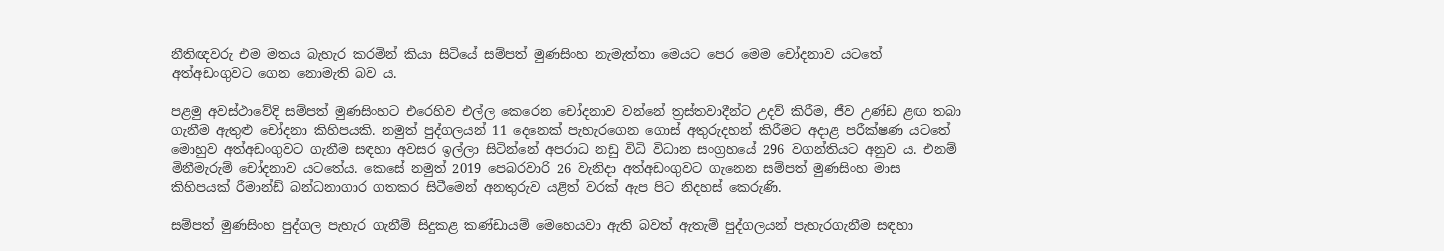නීතිඥවරු එම මතය බැහැර කරමින් කියා සිටියේ සම්පත් මුණසිංහ නැමැත්තා මෙයට පෙර මෙම චෝදනාව යටතේ අත්අඩංගුවට ගෙන නොමැති බව ය.

පළමු අවස්ථාවේදි සම්පත් මුණසිංහට එරෙහිව එල්ල කෙරෙන චෝදනාව වන්නේ ත්‍රස්තවාදීන්ට උදව් කිරීම, ජීව උණ්ඩ ළඟ තබා ගැනීම ඇතුළු චෝදනා කිහිපයකි. නමුත් පුද්ගලයන් 11 දෙනෙක් පැහැරගෙන ගොස් අතුරුදහන් කිරීමට අදාළ පරීක්ෂණ යටතේ මොහුව අත්අඩංගුවට ගැනීම සඳහා අවසර ඉල්ලා සිටින්නේ අපරාධ නඩු විධි විධාන සංග්‍රහයේ 296 වගන්තියට අනුව ය. එනම් මිනීමැරුම් චෝදනාව යටතේය. කෙසේ නමුත් 2019 පෙබරවාරි 26 වැනිදා අත්අඩංගුවට ගැනෙන සම්පත් මුණසිංහ මාස කිහිපයක් රීමාන්ඩ් බන්ධනාගාර ගතකර සිටීමෙන් අනතුරුව යළිත් වරක් ඇප පිට නිදහස් කෙරුණි.

සම්පත් මුණසිංහ පුද්ගල පැහැර ගැනීම් සිදුකළ කණ්ඩායම් මෙහෙයවා ඇති බවත් ඇතැම් පුද්ගලයන් පැහැරගැනීම සඳහා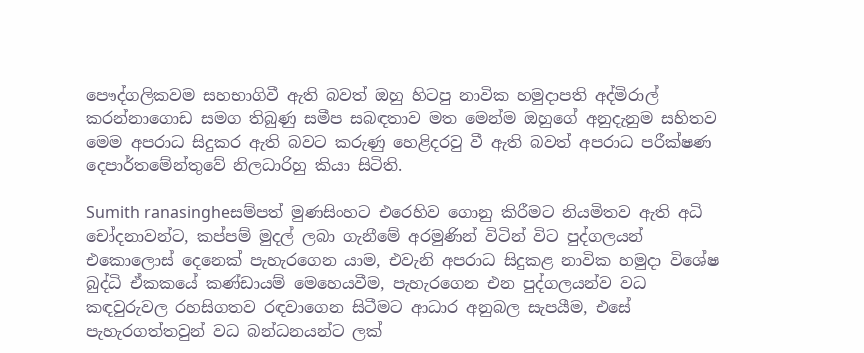පෞද්ගලිකවම සහභාගිවී ඇති බවත් ඔහු හිටපු නාවික හමුදාපති අද්මිරාල් කරන්නාගොඩ සමග තිබුණු සමීප සබඳතාව මත මෙන්ම ඔහුගේ අනුදැනුම සහිතව මෙම අපරාධ සිදුකර ඇති බවට කරුණු හෙළිදරවු වී ඇති බවත් අපරාධ පරීක්ෂණ දෙපාර්තමේන්තුවේ නිලධාරිහු කියා සිටිති.

Sumith ranasingheසම්පත් මුණසිංහට එරෙහිව ගොනු කිරීමට නියමිතව ඇති අධි චෝදනාවන්ට, කප්පම් මුදල් ලබා ගැනීමේ අරමුණින් විටින් විට පුද්ගලයන් එකොලොස් දෙනෙක් පැහැරගෙන යාම, එවැනි අපරාධ සිදුකළ නාවික හමුදා විශේෂ බුද්ධි ඒකකයේ කණ්ඩායම් මෙහෙයවීම, පැහැරගෙන එන පුද්ගලයන්ව වධ කඳවුරුවල රහසිගතව රඳවාගෙන සිටීමට ආධාර අනුබල සැපයීම, එසේ පැහැරගත්තවුන් වධ බන්ධනයන්ට ලක්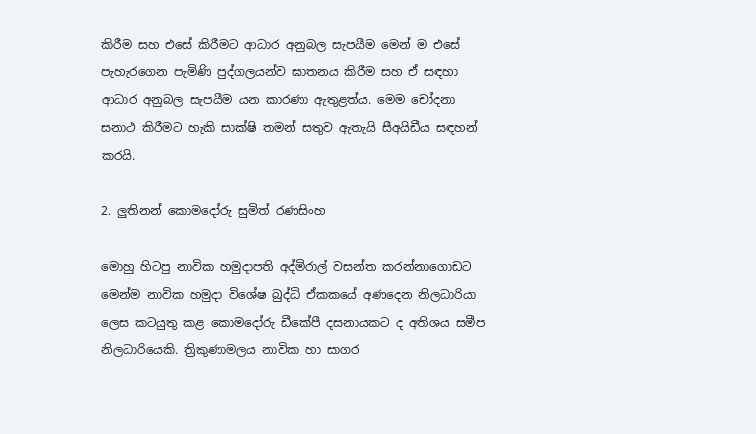කිරීම සහ එසේ කිරීමට ආධාර අනුබල සැපයීම මෙන් ම එසේ පැහැරගෙන පැමිණි පුද්ගලයන්ව ඝාතනය කිරීම සහ ඒ සඳහා ආධාර අනුබල සැපයීම යන කාරණා ඇතුළත්ය. මෙම චෝදනා සනාථ කිරීමට හැකි සාක්ෂි තමන් සතුව ඇතැයි සීඅයිඩීය සඳහන් කරයි.

2. ලුතිනන් කොමදෝරු සුමිත් රණසිංහ

මොහු හිටපු නාවික හමුදාපති අද්මිරාල් වසන්ත කරන්නාගොඩට මෙන්ම නාවික හමුදා විශේෂ බුද්ධි ඒකකයේ අණදෙන නිලධාරියා ලෙස කටයුතු කළ කොමදෝරු ඩීකේපී දසනායකට ද අතිශය සමීප නිලධාරියෙකි. ත්‍රිකුණාමලය නාවික හා සාගර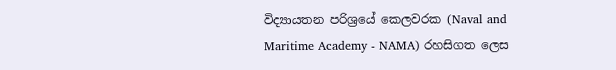විද්‍යායතන පරිශ්‍රයේ කෙලවරක (Naval and Maritime Academy - NAMA) රහසිගත ලෙස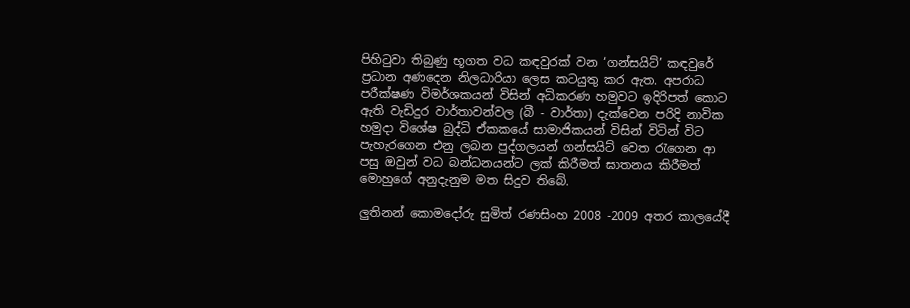පිහිටුවා තිබුණු භූගත වධ කඳවුරක් වන ‘ගන්සයිට්’ කඳවුරේ ප්‍රධාන අණදෙන නිලධාරියා ලෙස කටයුතු කර ඇත. අපරාධ පරීක්ෂණ විමර්ශකයන් විසින් අධිකරණ හමුවට ඉදිරිපත් කොට ඇති වැඩිදුර වාර්තාවන්වල (බී - වාර්තා) දැක්වෙන පරිදි නාවික හමුදා විශේෂ බුද්ධි ඒකකයේ සාමාජිකයන් විසින් විටින් විට පැහැරගෙන එනු ලබන පුද්ගලයන් ගන්සයිට් වෙත රැගෙන ආ පසු ඔවුන් වධ බන්ධනයන්ට ලක් කිරීමත් ඝාතනය කිරීමත් මොහුගේ අනුදැනුම මත සිදුව තිබේ.

ලුතිනන් කොමදෝරු සුමිත් රණසිංහ 2008 -2009 අතර කාලයේදී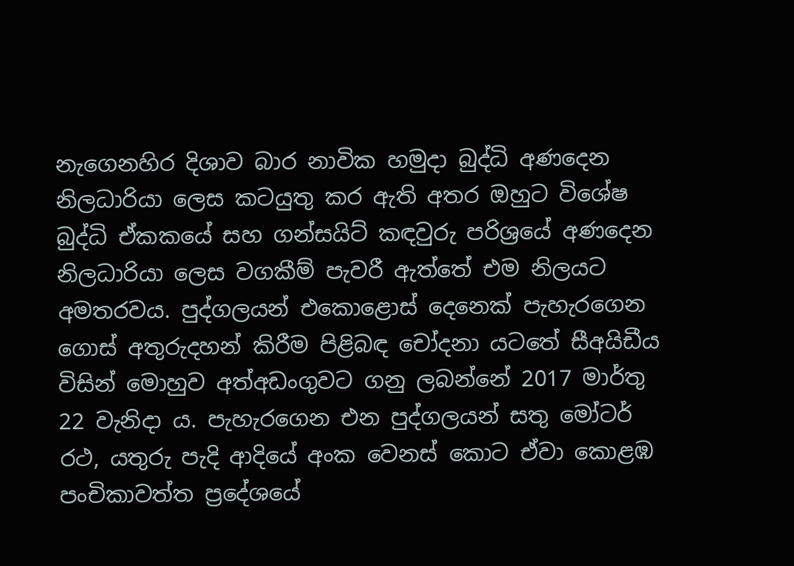නැගෙනහිර දිශාව බාර නාවික හමුදා බුද්ධි අණදෙන නිලධාරියා ලෙස කටයුතු කර ඇති අතර ඔහුට විශේෂ බුද්ධි ඒකකයේ සහ ගන්සයිට් කඳවුරු පරිශ්‍රයේ අණදෙන නිලධාරියා ලෙස වගකීම් පැවරී ඇත්තේ එම නිලයට අමතරවය. පුද්ගලයන් එකොළොස් දෙනෙක් පැහැරගෙන ගොස් අතුරුදහන් කිරීම පිළිබඳ චෝදනා යටතේ සීඅයිඩීය විසින් මොහුව අත්අඩංගුවට ගනු ලබන්නේ 2017 මාර්තු 22 වැනිදා ය. පැහැරගෙන එන පුද්ගලයන් සතු මෝටර් රථ, යතුරු පැදි ආදියේ අංක වෙනස් කොට ඒවා කොළඹ පංචිකාවත්ත ප්‍රදේශයේ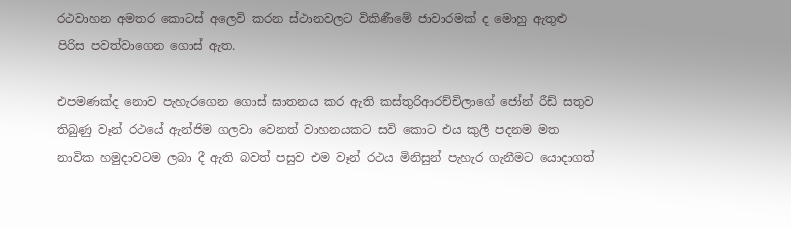රථවාහන අමතර කොටස් අලෙවි කරන ස්ථානවලට විකිණීමේ ජාවාරමක් ද මොහු ඇතුළු පිරිස පවත්වාගෙන ගොස් ඇත.

එපමණක්ද නොව පැහැරගෙන ගොස් ඝාතනය කර ඇති කස්තුරිආරච්චිලාගේ ජෝන් රීඩ් සතුව තිබුණු වෑන් රථයේ ඇන්ජිම ගලවා වෙනත් වාහනයකට සවි කොට එය කුලී පදනම මත නාවික හමුදාවටම ලබා දී ඇති බවත් පසුව එම වෑන් රථය මිනිසුන් පැහැර ගැනීමට යොදාගත්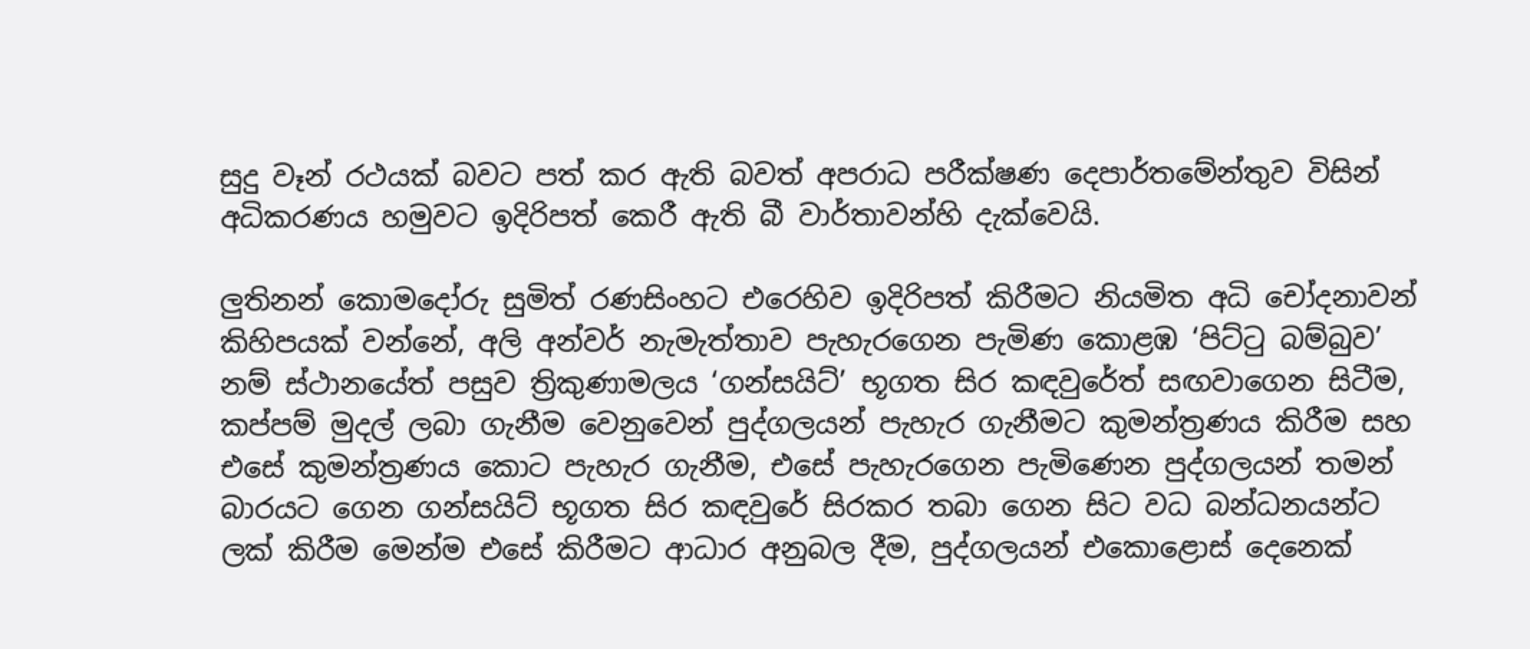සුදු වෑන් රථයක් බවට පත් කර ඇති බවත් අපරාධ පරීක්ෂණ දෙපාර්තමේන්තුව විසින් අධිකරණය හමුවට ඉදිරිපත් කෙරී ඇති බී වාර්තාවන්හි දැක්වෙයි.

ලුතිනන් කොමදෝරු සුමිත් රණසිංහට එරෙහිව ඉදිරිපත් කිරීමට නියමිත අධි චෝදනාවන් කිහිපයක් වන්නේ, අලි අන්වර් නැමැත්තාව පැහැරගෙන පැමිණ කොළඹ ‘පිට්ටු බම්බුව’ නම් ස්ථානයේත් පසුව ත්‍රිකුණාමලය ‘ගන්සයිට්’ භූගත සිර කඳවුරේත් සඟවාගෙන සිටීම, කප්පම් මුදල් ලබා ගැනීම වෙනුවෙන් පුද්ගලයන් පැහැර ගැනීමට කුමන්ත්‍රණය කිරීම සහ එසේ කුමන්ත්‍රණය කොට පැහැර ගැනීම, එසේ පැහැරගෙන පැමිණෙන පුද්ගලයන් තමන් බාරයට ගෙන ගන්සයිට් භූගත සිර කඳවුරේ සිරකර තබා ගෙන සිට වධ බන්ධනයන්ට ලක් කිරීම මෙන්ම එසේ කිරීමට ආධාර අනුබල දීම, පුද්ගලයන් එකොළොස් දෙනෙක්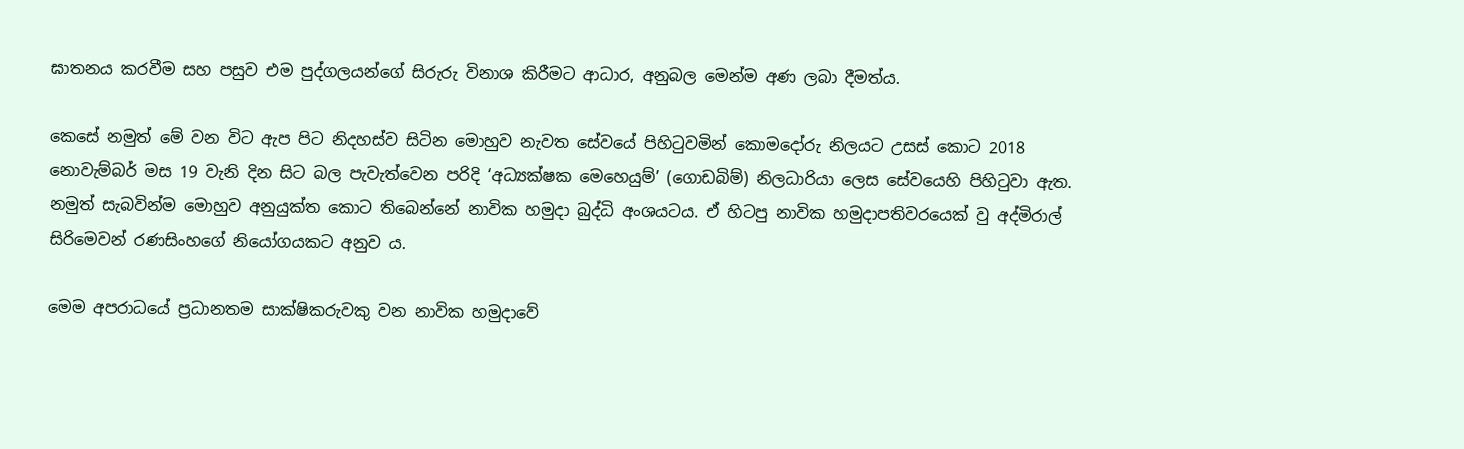ඝාතනය කරවීම සහ පසුව එම පුද්ගලයන්ගේ සිරුරු විනාශ කිරීමට ආධාර, අනුබල මෙන්ම අණ ලබා දීමත්ය.

කෙසේ නමුත් මේ වන විට ඇප පිට නිදහස්ව සිටින මොහුව නැවත සේවයේ පිහිටුවමින් කොමදෝරු නිලයට උසස් කොට 2018 නොවැම්බර් මස 19 වැනි දින සිට බල පැවැත්වෙන පරිදි ‘අධ්‍යක්ෂක මෙහෙයුම්’ (ගොඩබිම්) නිලධාරියා ලෙස සේවයෙහි පිහිටුවා ඇත. නමුත් සැබවින්ම මොහුව අනුයුක්ත කොට තිබෙන්නේ නාවික හමුදා බුද්ධි අංශයටය. ඒ හිටපු නාවික හමුදාපතිවරයෙක් වු අද්මිරාල් සිරිමෙවන් රණසිංහගේ නියෝගයකට අනුව ය.

මෙම අපරාධයේ ප්‍රධානතම සාක්ෂිකරුවකු වන නාවික හමුදාවේ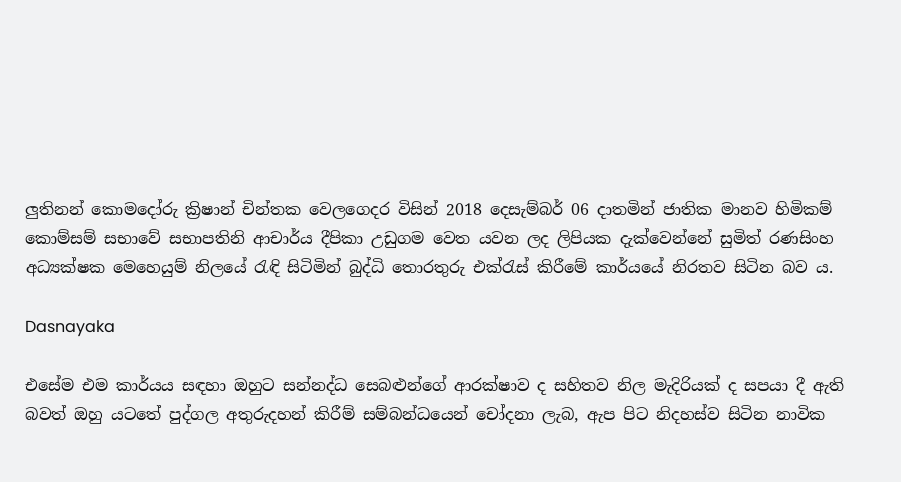ලුතිනන් කොමදෝරු ක්‍රිෂාන් චින්තක වෙලගෙදර විසින් 2018 දෙසැම්බර් 06 දාතමින් ජාතික මානව හිමිකම් කොම්සම් සභාවේ සභාපතිනි ආචාර්ය දීපිකා උඩුගම වෙත යවන ලද ලිපියක දැක්වෙන්නේ සුමිත් රණසිංහ අධ්‍යක්ෂක මෙහෙයුම් නිලයේ රැඳි සිටිමින් බුද්ධි තොරතුරු එක්රැස් කිරීමේ කාර්යයේ නිරතව සිටින බව ය.

Dasnayaka

එසේම එම කාර්යය සඳහා ඔහුට සන්නද්ධ සෙබළුන්ගේ ආරක්ෂාව ද සහිතව නිල මැදිරියක් ද සපයා දී ඇති බවත් ඔහු යටතේ පුද්ගල අතුරුදහන් කිරීම් සම්බන්ධයෙන් චෝදනා ලැබ, ඇප පිට නිදහස්ව සිටින නාවික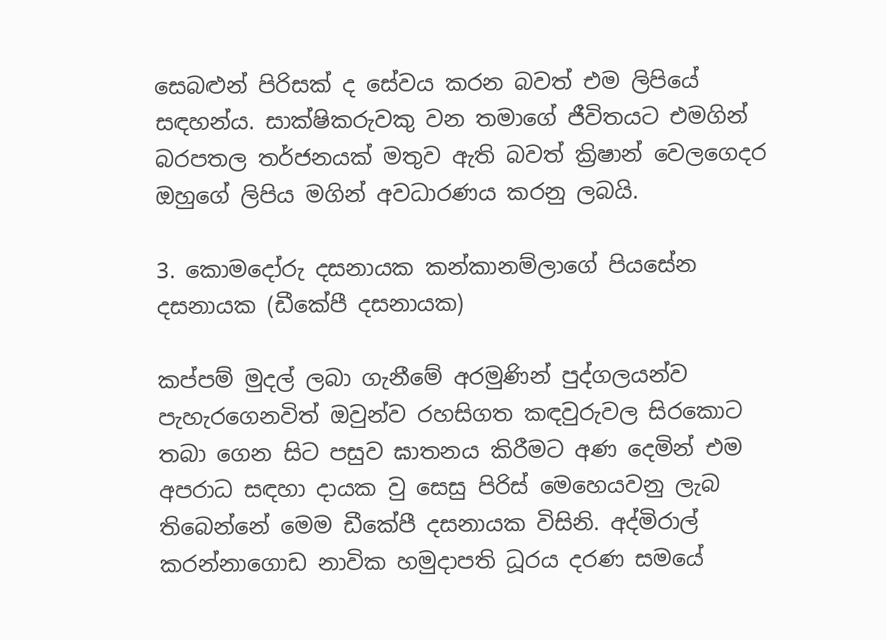සෙබළුන් පිරිසක් ද සේවය කරන බවත් එම ලිපියේ සඳහන්ය. සාක්ෂිකරුවකු වන තමාගේ ජීවිතයට එමගින් බරපතල තර්ජනයක් මතුව ඇති බවත් ක්‍රිෂාන් වෙලගෙදර ඔහුගේ ලිපිය මගින් අවධාරණය කරනු ලබයි.

3. කොමදෝරු දසනායක කන්කානම්ලාගේ පියසේන දසනායක (ඩීකේපී දසනායක)

කප්පම් මුදල් ලබා ගැනීමේ අරමුණින් පුද්ගලයන්ව පැහැරගෙනවිත් ඔවුන්ව රහසිගත කඳවුරුවල සිරකොට තබා ගෙන සිට පසුව ඝාතනය කිරීමට අණ දෙමින් එම අපරාධ සඳහා දායක වු සෙසු පිරිස් මෙහෙයවනු ලැබ තිබෙන්නේ මෙම ඩීකේපී දසනායක විසිනි. අද්මිරාල් කරන්නාගොඩ නාවික හමුදාපති ධූරය දරණ සමයේ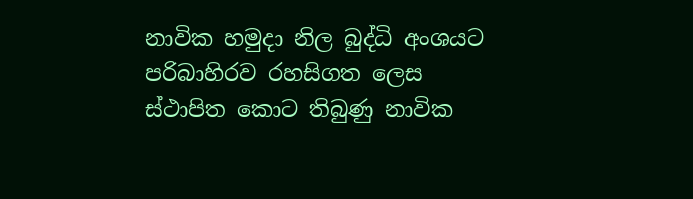නාවික හමුදා නිල බුද්ධි අංශයට පරිබාහිරව රහසිගත ලෙස ස්ථාපිත කොට තිබුණු නාවික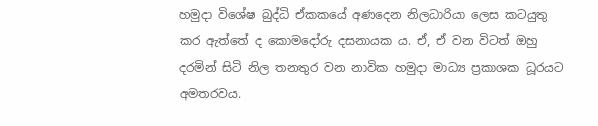හමුදා විශේෂ බුද්ධි ඒකකයේ අණදෙන නිලධාරියා ලෙස කටයුතු කර ඇත්තේ ද කොමදෝරු දසනායක ය. ඒ, ඒ වන විටත් ඔහු දරමින් සිටි නිල තනතුර වන නාවික හමුදා මාධ්‍ය ප්‍රකාශක ධූරයට අමතරවය.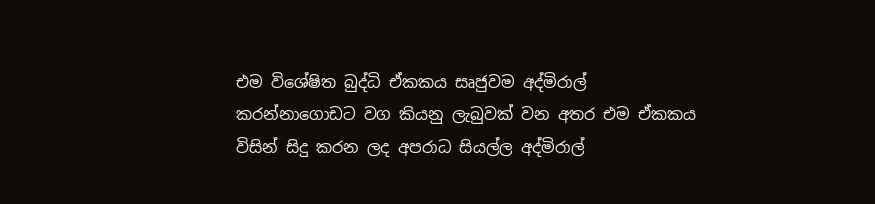එම විශේෂිත බුද්ධි ඒකකය සෘජුවම අද්මිරාල් කරන්නාගොඩට වග කියනු ලැබුවක් වන අතර එම ඒකකය විසින් සිදු කරන ලද අපරාධ සියල්ල අද්මිරාල්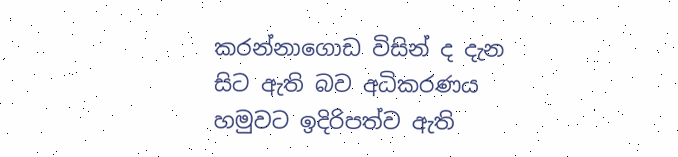කරන්නාගොඩ විසින් ද දැන සිට ඇති බව අධිකරණය හමුවට ඉදිරිපත්ව ඇති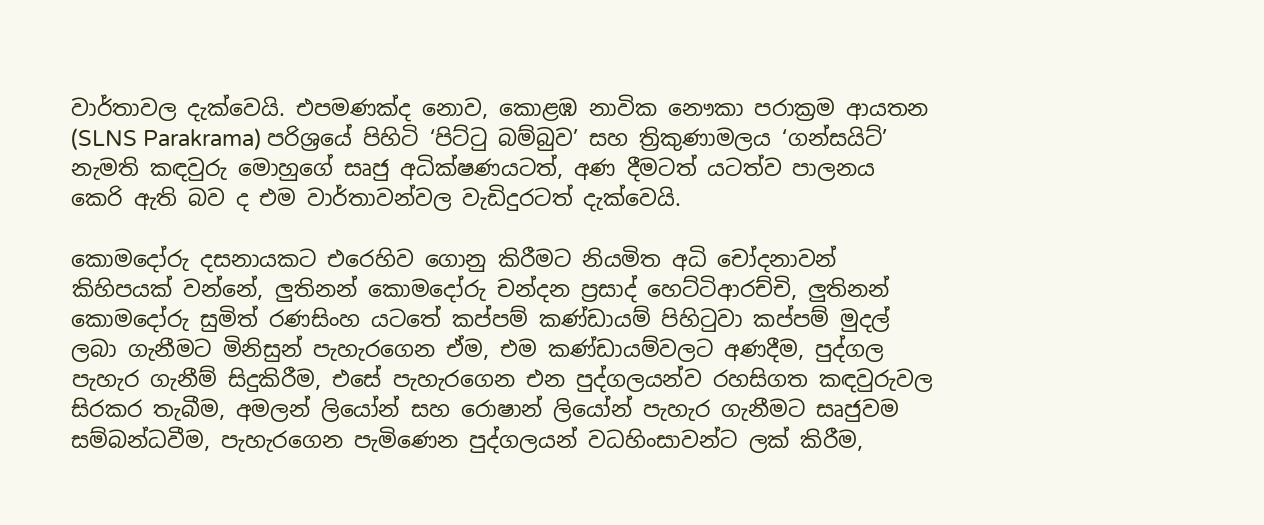වාර්තාවල දැක්වෙයි. එපමණක්ද නොව, කොළඹ නාවික නෞකා පරාක්‍රම ආයතන (SLNS Parakrama) පරිශ්‍රයේ පිහිටි ‘පිට්ටු බම්බුව’ සහ ත්‍රිකුණාමලය ‘ගන්සයිට්’ නැමති කඳවුරු මොහුගේ සෘජු අධික්ෂණයටත්, අණ දීමටත් යටත්ව පාලනය කෙරි ඇති බව ද එම වාර්තාවන්වල වැඩිදුරටත් දැක්වෙයි.

කොමදෝරු දසනායකට එරෙහිව ගොනු කිරීමට නියමිත අධි චෝදනාවන් කිහිපයක් වන්නේ, ලුතිනන් කොමදෝරු චන්දන ප්‍රසාද් හෙට්ටිආරච්චි, ලුතිනන් කොමදෝරු සුමිත් රණසිංහ යටතේ කප්පම් කණ්ඩායම් පිහිටුවා කප්පම් මුදල් ලබා ගැනීමට මිනිසුන් පැහැරගෙන ඒම, එම කණ්ඩායම්වලට අණදීම, පුද්ගල පැහැර ගැනීම් සිදුකිරීම, එසේ පැහැරගෙන එන පුද්ගලයන්ව රහසිගත කඳවුරුවල සිරකර තැබීම, අමලන් ලියෝන් සහ රොෂාන් ලියෝන් පැහැර ගැනීමට සෘජුවම සම්බන්ධවීම, පැහැරගෙන පැමිණෙන පුද්ගලයන් වධහිංසාවන්ට ලක් කිරීම,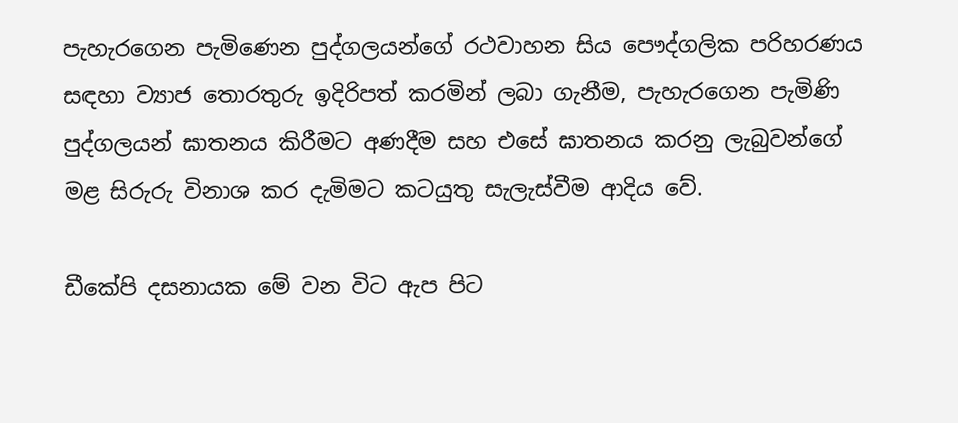පැහැරගෙන පැමිණෙන පුද්ගලයන්ගේ රථවාහන සිය පෞද්ගලික පරිහරණය සඳහා ව්‍යාජ තොරතුරු ඉදිරිපත් කරමින් ලබා ගැනීම, පැහැරගෙන පැමිණි පුද්ගලයන් ඝාතනය කිරීමට අණදීම සහ එසේ ඝාතනය කරනු ලැබුවන්ගේ මළ සිරුරු විනාශ කර දැමිමට කටයුතු සැලැස්වීම ආදිය වේ.

ඩීකේපි දසනායක මේ වන විට ඇප පිට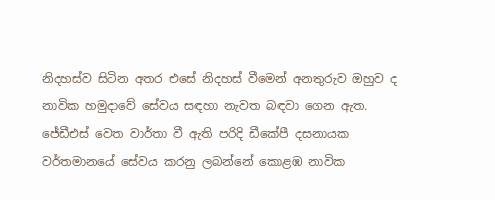නිදහස්ව සිටින අතර එසේ නිදහස් වීමෙන් අනතුරුව ඔහුව ද නාවික හමුදාවේ සේවය සඳහා නැවත බඳවා ගෙන ඇත. ජේඩීඑස් වෙත වාර්තා වී ඇති පරිදි ඩීකේපී දසනායක වර්තමානයේ සේවය කරනු ලබන්නේ කොළඹ නාවික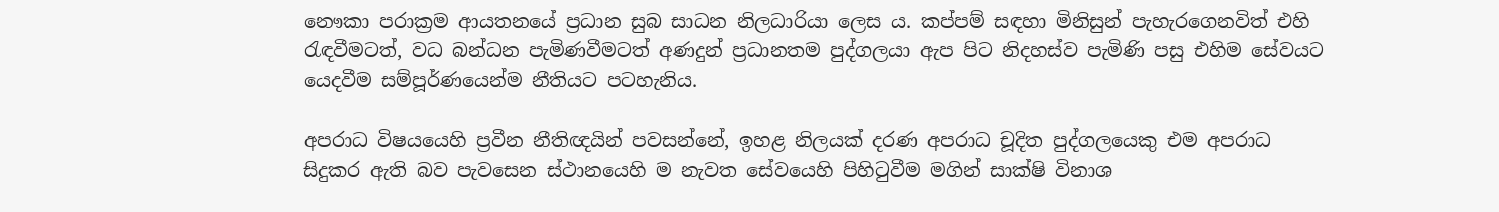නෞකා පරාක්‍රම ආයතනයේ ප්‍රධාන සුබ සාධන නිලධාරියා ලෙස ය. කප්පම් සඳහා මිනිසුන් පැහැරගෙනවිත් එහි රැඳවීමටත්, වධ බන්ධන පැමිණවීමටත් අණදුන් ප්‍රධානතම පුද්ගලයා ඇප පිට නිදහස්ව පැමිණි පසු එහිම සේවයට යෙදවීම සම්පූර්ණයෙන්ම නීතියට පටහැනිය.

අපරාධ විෂයයෙහි ප්‍රවීන නීතිඥයින් පවසන්නේ, ඉහළ නිලයක් දරණ අපරාධ චූදිත පුද්ගලයෙකු එම අපරාධ සිදුකර ඇති බව පැවසෙන ස්ථානයෙහි ම නැවත සේවයෙහි පිහිටුවීම මගින් සාක්ෂි විනාශ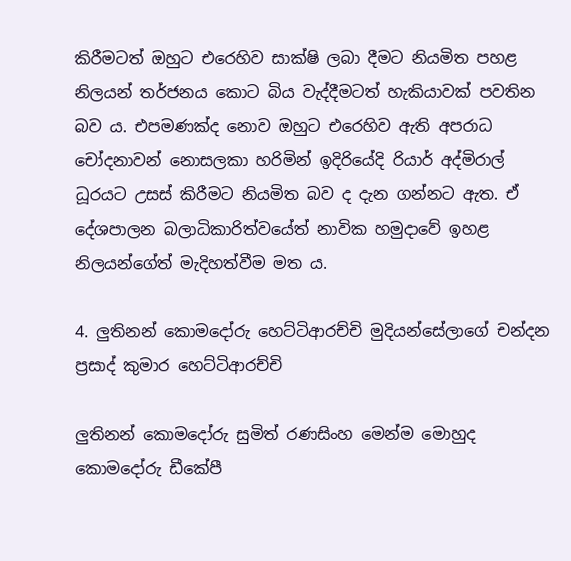කිරීමටත් ඔහුට එරෙහිව සාක්ෂි ලබා දීමට නියමිත පහළ නිලයන් තර්ජනය කොට බිය වැද්දීමටත් හැකියාවක් පවතින බව ය. එපමණක්ද නොව ඔහුට එරෙහිව ඇති අපරාධ චෝදනාවන් නොසලකා හරිමින් ඉදිරියේදි රියාර් අද්මිරාල් ධූරයට උසස් කිරීමට නියමිත බව ද දැන ගන්නට ඇත. ඒ දේශපාලන බලාධිකාරිත්වයේත් නාවික හමුදාවේ ඉහළ නිලයන්ගේත් මැදිහත්වීම මත ය.

4. ලුතිනන් කොමදෝරු හෙට්ටිආරච්චි මුදියන්සේලාගේ චන්දන ප්‍රසාද් කුමාර හෙට්ටිආරච්චි

ලුතිනන් කොමදෝරු සුමිත් රණසිංහ මෙන්ම මොහුද කොමදෝරු ඩීකේපී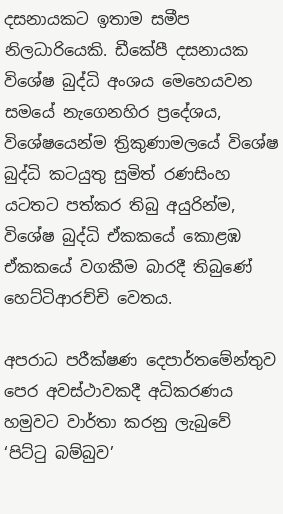දසනායකට ඉතාම සමීප නිලධාරියෙකි. ඩීකේපී දසනායක විශේෂ බුද්ධි අංශය මෙහෙයවන සමයේ නැගෙනහිර ප්‍රදේශය, විශේෂයෙන්ම ත්‍රිකුණාමලයේ විශේෂ බුද්ධි කටයුතු සුමිත් රණසිංහ යටතට පත්කර තිබු අයුරින්ම, විශේෂ බුද්ධි ඒකකයේ කොළඹ ඒකකයේ වගකීම බාරදී තිබුණේ හෙට්ටිආරච්චි වෙතය.

අපරාධ පරීක්ෂණ දෙපාර්තමේන්තුව පෙර අවස්ථාවකදී අධිකරණය හමුවට වාර්තා කරනු ලැබුවේ ‘පිට්ටු බම්බුව’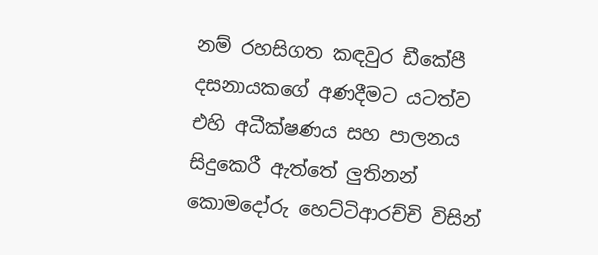නම් රහසිගත කඳවුර ඩීකේපී දසනායකගේ අණදීමට යටත්ව එහි අධීක්ෂණය සහ පාලනය සිදුකෙරී ඇත්තේ ලුතිනන් කොමදෝරු හෙට්ටිආරච්චි විසින්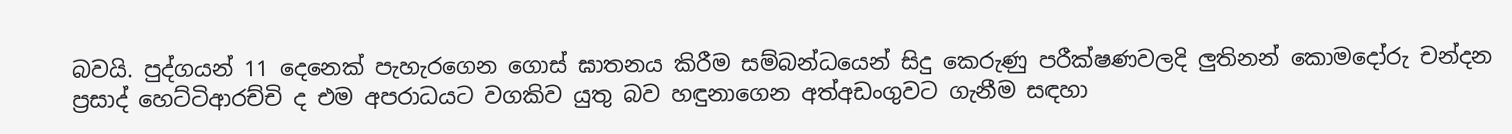බවයි. පුද්ගයන් 11 දෙනෙක් පැහැරගෙන ගොස් ඝාතනය කිරීම සම්බන්ධයෙන් සිදු කෙරුණු පරීක්ෂණවලදි ලුතිනන් කොමදෝරු චන්දන ප්‍රසාද් හෙට්ටිආරච්චි ද එම අපරාධයට වගකිව යුතු බව හඳුනාගෙන අත්අඩංගුවට ගැනීම සඳහා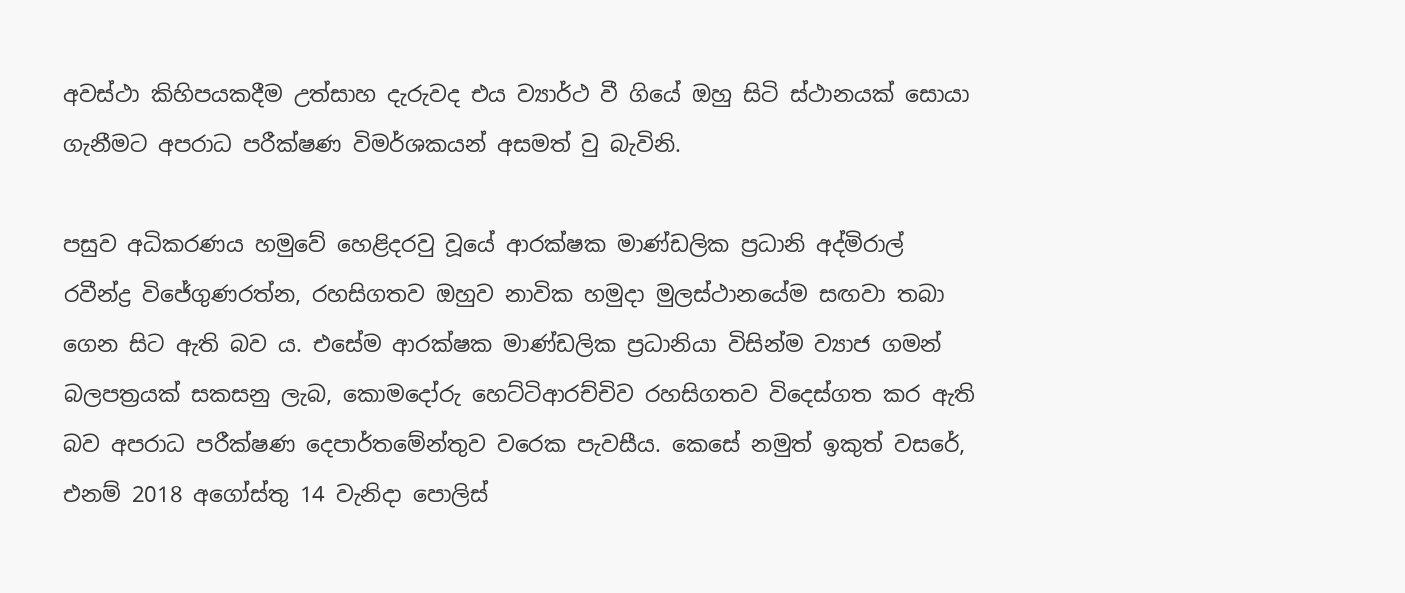අවස්ථා කිහිපයකදීම උත්සාහ දැරුවද එය ව්‍යාර්ථ වී ගියේ ඔහු සිටි ස්ථානයක් සොයා ගැනීමට අපරාධ පරීක්ෂණ විමර්ශකයන් අසමත් වු බැවිනි.

පසුව අධිකරණය හමුවේ හෙළිදරවු වූයේ ආරක්ෂක මාණ්ඩලික ප්‍රධානි අද්මිරාල් රවීන්ද්‍ර විජේගුණරත්න, රහසිගතව ඔහුව නාවික හමුදා මුලස්ථානයේම සඟවා තබා ගෙන සිට ඇති බව ය. එසේම ආරක්ෂක මාණ්ඩලික ප්‍රධානියා විසින්ම ව්‍යාජ ගමන් බලපත්‍රයක් සකසනු ලැබ, කොමදෝරු හෙට්ටිආරච්චිව රහසිගතව විදෙස්ගත කර ඇති බව අපරාධ පරීක්ෂණ දෙපාර්තමේන්තුව වරෙක පැවසීය. කෙසේ නමුත් ඉකුත් වසරේ, එනම් 2018 අගෝස්තු 14 වැනිදා පොලිස්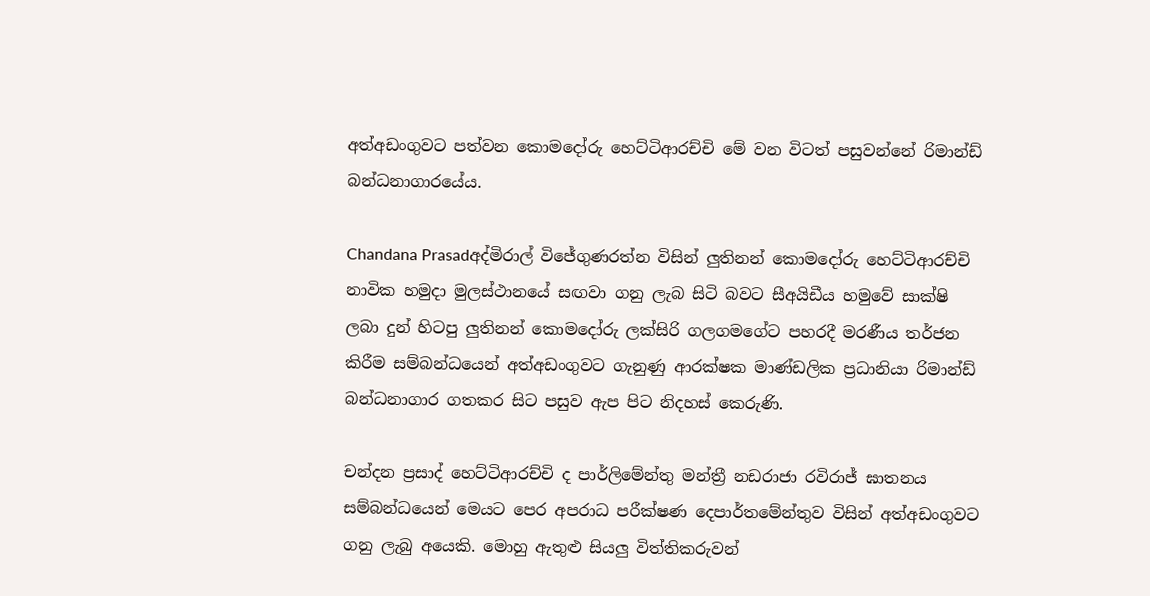අත්අඩංගුවට පත්වන කොමදෝරු හෙට්ටිආරච්චි මේ වන විටත් පසුවන්නේ රිමාන්ඩ් බන්ධනාගාරයේය.

Chandana Prasadඅද්මිරාල් විජේගුණරත්න විසින් ලුතිනන් කොමදෝරු හෙට්ටිආරච්චි නාවික හමුදා මුලස්ථානයේ සඟවා ගනු ලැබ සිටි බවට සීඅයිඩීය හමුවේ සාක්ෂි ලබා දුන් හිටපු ලුතිනන් කොමදෝරු ලක්සිරි ගලගමගේට පහරදී මරණීය තර්ජන කිරීම සම්බන්ධයෙන් අත්අඩංගුවට ගැනුණු ආරක්ෂක මාණ්ඩලික ප්‍රධානියා රිමාන්ඩ් බන්ධනාගාර ගතකර සිට පසුව ඇප පිට නිදහස් කෙරුණි.

චන්දන ප්‍රසාද් හෙට්ටිආරච්චි ද පාර්ලිමේන්තු මන්ත්‍රී නඩරාජා රවිරාජ් ඝාතනය සම්බන්ධයෙන් මෙයට පෙර අපරාධ පරීක්ෂණ දෙපාර්තමේන්තුව විසින් අත්අඩංගුවට ගනු ලැබු අයෙකි. මොහු ඇතුළු සියලු විත්තිකරුවන්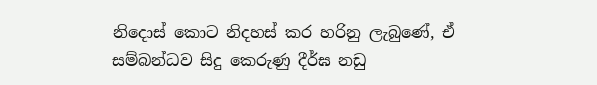නිදොස් කොට නිදහස් කර හරිනු ලැබුණේ, ඒ සම්බන්ධව සිදු කෙරුණු දීර්ඝ නඩු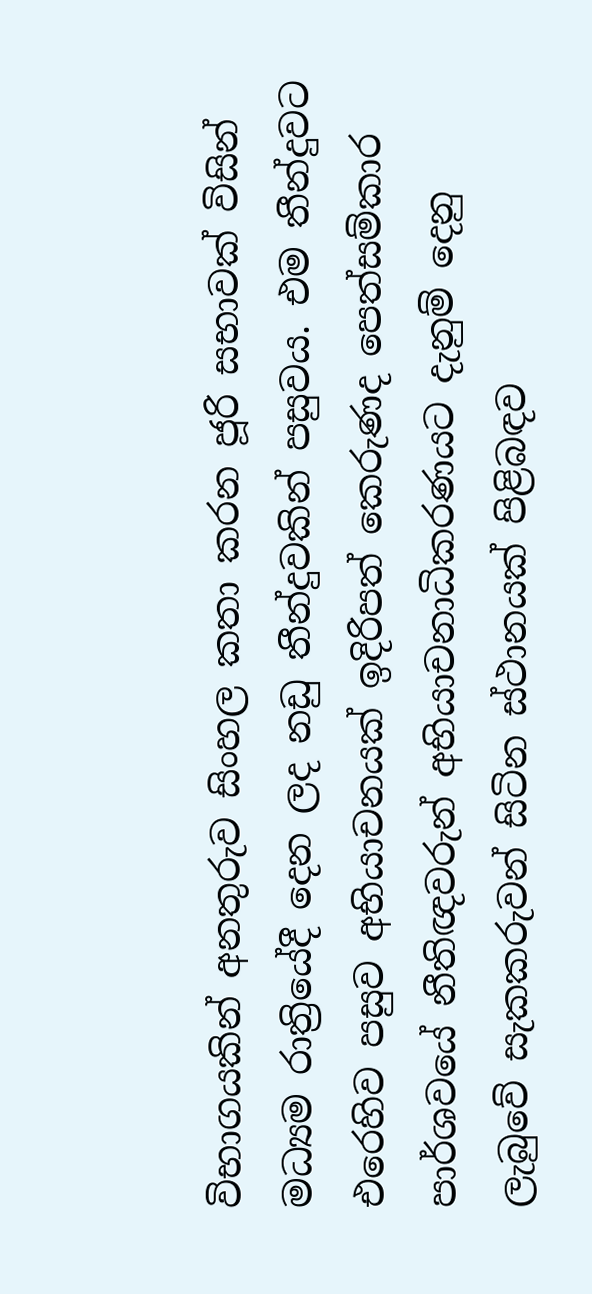විභාගයකින් අනතුරුව සිංහල කතා කරන ජූරි සභාවක් විසින් මධ්‍යම රාත්‍රියේදී දෙන ලද නඩු තීන්දුවකින් පසුවය. එම තීන්දුවට එරෙහිව පසුව අභියාචනයක් ඉදිරිපත් කෙරුණද පෙත්සම්කාර පාර්ශවයේ නීතිඥවරුන් අභියාචනාධිකරණයට දැනුම් දෙනු ලැබුවේ සැකකරුවන් සිටින ස්ථානයක් පිළිබඳව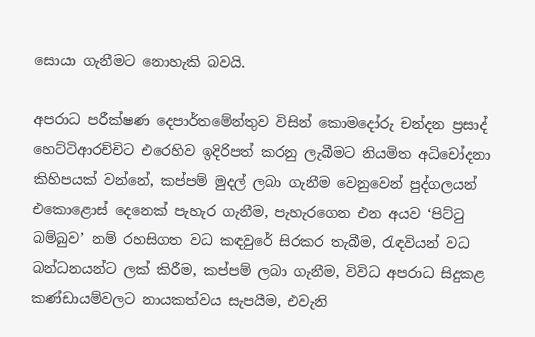සොයා ගැනීමට නොහැකි බවයි.

අපරාධ පරීක්ෂණ දෙපාර්තමේන්තුව විසින් කොමදෝරු චන්දන ප්‍රසාද් හෙට්ටිආරච්චිට එරෙහිව ඉදිරිපත් කරනු ලැබීමට නියමිත අධිචෝදනා කිහිපයක් වන්නේ, කප්පම් මුදල් ලබා ගැනීම වෙනුවෙන් පුද්ගලයන් එකොළොස් දෙනෙක් පැහැර ගැනීම, පැහැරගෙන එන අයව ‘පිට්ටු බම්බුව’ නම් රහසිගත වධ කඳවුරේ සිරකර තැබීම, රැඳවියන් වධ බන්ධනයන්ට ලක් කිරීම, කප්පම් ලබා ගැනීම, විවිධ අපරාධ සිදුකළ කණ්ඩායම්වලට නායකත්වය සැපයීම, එවැනි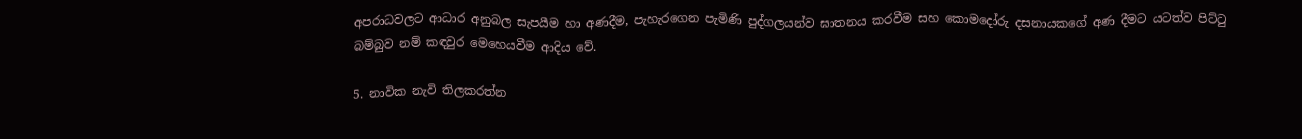අපරාධවලට ආධාර අනුබල සැපයීම හා අණදීම, පැහැරගෙන පැමිණි පුද්ගලයන්ව ඝාතනය කරවීම සහ කොමදෝරු දසනායකගේ අණ දීමට යටත්ව පිට්ටු බම්බුව නම් කඳවුර මෙහෙයවීම ආදිය වේ.

5. නාවික නැවි තිලකරත්න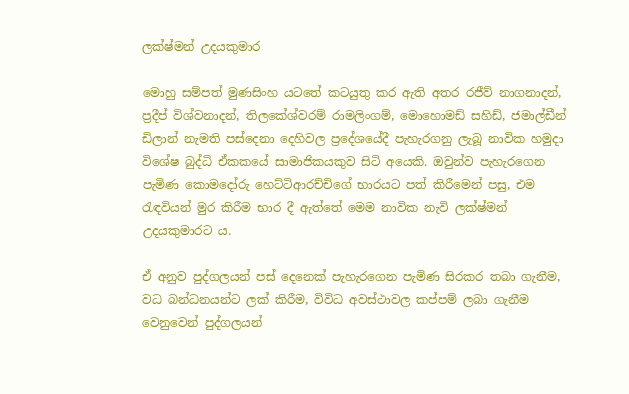ලක්ෂ්මන් උදයකුමාර

මොහු සම්පත් මුණසිංහ යටතේ කටයුතු කර ඇති අතර රජීව් නාගනාදන්, ප්‍රදීප් විශ්වනාදන්, තිලකේශ්වරම් රාමලිංගම්, මොහොමඩ් සහිඩ්, ජමාල්ඩීන් ඩිලාන් නැමති පස්දෙනා දෙහිවල ප්‍රදේශයේදී පැහැරගනු ලැබූ නාවික හමුදා විශේෂ බුද්ධි ඒකකයේ සාමාජිකයකුව සිටි අයෙකි. ඔවුන්ව පැහැරගෙන පැමිණ කොමදෝරු හෙට්ටිආරච්චිගේ භාරයට පත් කිරීමෙන් පසු, එම රැඳවියන් මුර කිරීම භාර දී ඇත්තේ මෙම නාවික නැවි ලක්ෂ්මන් උදයකුමාරට ය.

ඒ අනුව පුද්ගලයන් පස් දෙනෙක් පැහැරගෙන පැමිණ සිරකර තබා ගැනීම, වධ බන්ධනයන්ට ලක් කිරීම, විවිධ අවස්ථාවල කප්පම් ලබා ගැනීම වෙනුවෙන් පුද්ගලයන්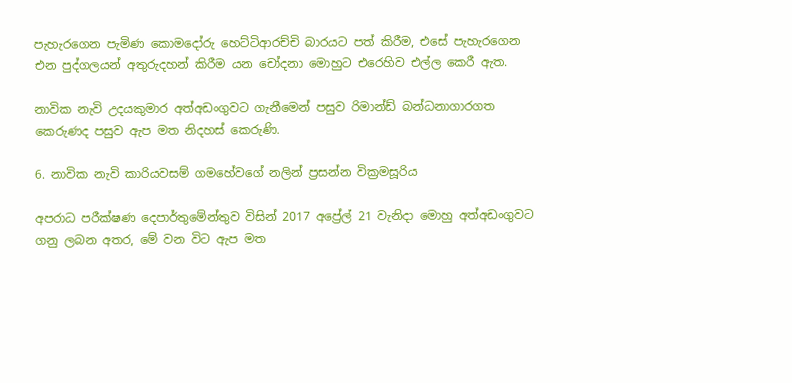පැහැරගෙන පැමිණ කොමදෝරු හෙට්ටිආරච්චි බාරයට පත් කිරීම, එසේ පැහැරගෙන එන පුද්ගලයන් අතුරුදහන් කිරීම යන චෝදනා මොහුට එරෙහිව එල්ල කෙරී ඇත.

නාවික නැවි උදයකුමාර අත්අඩංගුවට ගැනීමෙන් පසුව රිමාන්ඩ් බන්ධනාගාරගත කෙරුණද පසුව ඇප මත නිදහස් කෙරුණි.

6. නාවික නැවි කාරියවසම් ගමහේවගේ නලින් ප්‍රසන්න වික්‍රමසූරිය

අපරාධ පරීක්ෂණ දෙපාර්තුමේන්තුව විසින් 2017 අප්‍රේල් 21 වැනිදා මොහු අත්අඩංගුවට ගනු ලබන අතර, මේ වන විට ඇප මත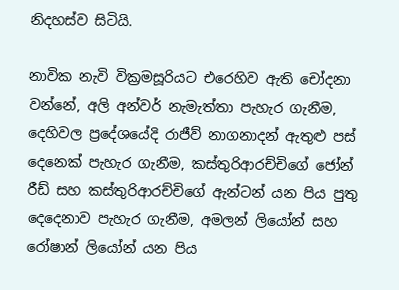නිදහස්ව සිටියි.

නාවික නැවි වික්‍රමසූරියට එරෙහිව ඇති චෝදනා වන්නේ, අලි අන්වර් නැමැත්තා පැහැර ගැනීම, දෙහිවල ප්‍රදේශයේදි රාජීව් නාගනාදන් ඇතුළු පස් දෙනෙක් පැහැර ගැනීම, කස්තුරිආරච්චිගේ ජෝන් රීඩ් සහ කස්තුරිආරච්චිගේ ඇන්ටන් යන පිය පුතු දෙදෙනාව පැහැර ගැනීම, අමලන් ලියෝන් සහ රෝෂාන් ලියෝන් යන පිය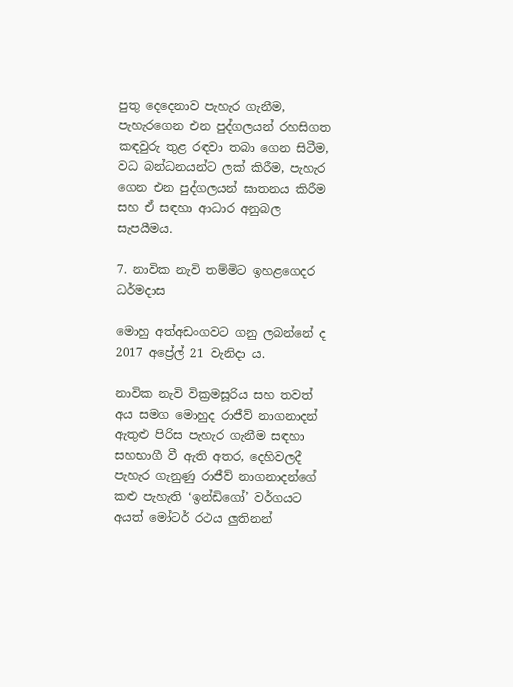පුතු දෙදෙනාව පැහැර ගැනීම, පැහැරගෙන එන පුද්ගලයන් රහසිගත කඳවුරු තුළ රඳවා තබා ගෙන සිටීම, වධ බන්ධනයන්ට ලක් කිරීම, පැහැර ගෙන එන පුද්ගලයන් ඝාතනය කිරීම සහ ඒ සඳහා ආධාර අනුබල සැපයීමය.

7. නාවික නැවි තම්මිට ඉහළගෙදර ධර්මදාස

මොහු අත්අඩංගවට ගනු ලබන්නේ ද 2017 අප්‍රේල් 21 වැනිදා ය.

නාවික නැවි වික්‍රමසූරිය සහ තවත් අය සමග මොහුද රාජීව් නාගනාදන් ඇතුළු පිරිස පැහැර ගැනීම සඳහා සහභාගී වී ඇති අතර, දෙහිවලදී පැහැර ගැනුණු රාජීව් නාගනාදන්ගේ කළු පැහැති ‘ඉන්ඩිගෝ’ වර්ගයට අයත් මෝටර් රථය ලුතිනන්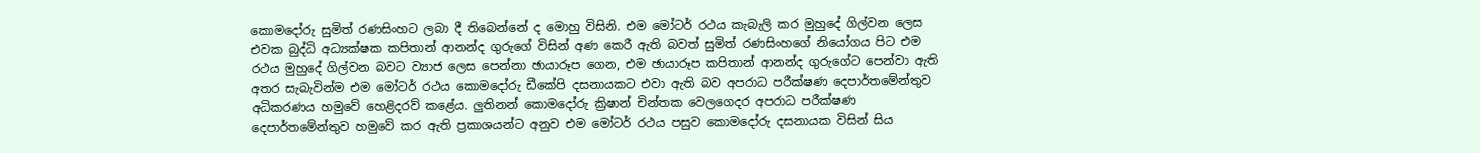කොමදෝරු සුමිත් රණසිංහට ලබා දී තිබෙන්නේ ද මොහු විසිනි. එම මෝටර් රථය කැබැලි කර මුහුදේ ගිල්වන ලෙස එවක බුද්ධි අධ්‍යක්ෂක කපිතාන් ආනන්ද ගුරුගේ විසින් අණ කෙරී ඇති බවත් සුමිත් රණසිංහගේ නියෝගය පිට එම රථය මුහුදේ ගිල්වන බවට ව්‍යාජ ලෙස පෙන්නා ඡායාරූප ගෙන, එම ඡායාරූප කපිතාන් ආනන්ද ගුරුගේට පෙන්වා ඇති අතර සැබැවින්ම එම මෝටර් රථය කොමදෝරු ඩීකේපි දසනායකට එවා ඇති බව අපරාධ පරීක්ෂණ දෙපාර්තමේන්තුව අධිකරණය හමුවේ හෙළිදරව් කළේය. ලුතිනන් කොමදෝරු ක්‍රිෂාන් චින්තක වෙලගෙදර අපරාධ පරීක්ෂණ දෙපාර්තමේන්තුව හමුවේ කර ඇති ප්‍රකාශයන්ට අනුව එම මෝටර් රථය පසුව කොමදෝරු දසනායක විසින් සිය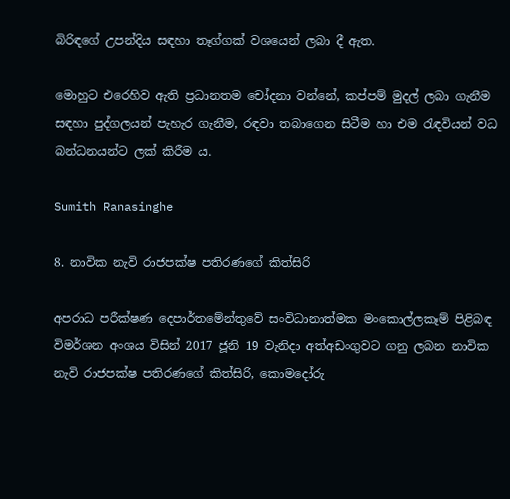බිරිඳගේ උපන්දිය සඳහා තෑග්ගක් වශයෙන් ලබා දී ඇත.

මොහුට එරෙහිව ඇති ප්‍රධානතම චෝදනා වන්නේ, කප්පම් මුදල් ලබා ගැනීම සඳහා පුද්ගලයන් පැහැර ගැනීම, රඳවා තබාගෙන සිටීම හා එම රැඳවියන් වධ බන්ධනයන්ට ලක් කිරීම ය.

Sumith Ranasinghe

8. නාවික නැවි රාජපක්ෂ පතිරණගේ කිත්සිරි

අපරාධ පරීක්ෂණ දෙපාර්තමේන්තුවේ සංවිධානාත්මක මංකොල්ලකෑම් පිළිබඳ විමර්ශන අංශය විසින් 2017 ජූනි 19 වැනිදා අත්අඩංගුවට ගනු ලබන නාවික නැවි රාජපක්ෂ පතිරණගේ කිත්සිරි, කොමදෝරු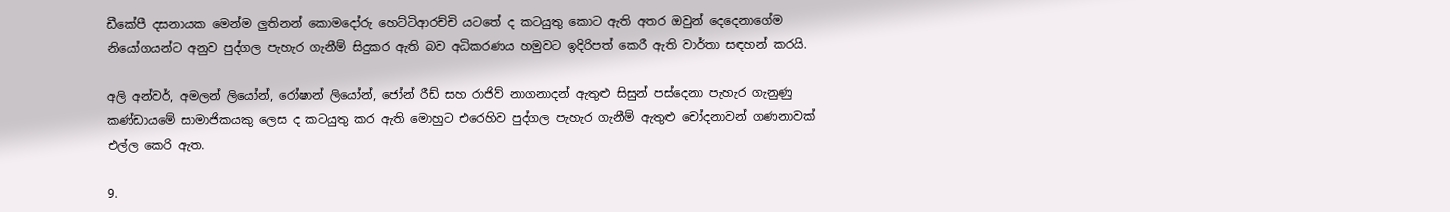ඩීකේපී දසනායක මෙන්ම ලුතිනන් කොමදෝරු හෙට්ටිආරච්චි යටතේ ද කටයුතු කොට ඇති අතර ඔවුන් දෙදෙනාගේම නියෝගයන්ට අනුව පුද්ගල පැහැර ගැනීම් සිදුකර ඇති බව අධිකරණය හමුවට ඉදිරිපත් කෙරී ඇති වාර්තා සඳහන් කරයි.

අලි අන්වර්, අමලන් ලියෝන්, රෝෂාන් ලියෝන්, ජෝන් රීඩ් සහ රාජිව් නාගනාදන් ඇතුළු සිසුන් පස්දෙනා පැහැර ගැනුණු කණ්ඩායමේ සාමාජිකයකු ලෙස ද කටයුතු කර ඇති මොහුට එරෙහිව පුද්ගල පැහැර ගැනීම් ඇතුළු චෝදනාවන් ගණනාවක් එල්ල කෙරි ඇත.

9.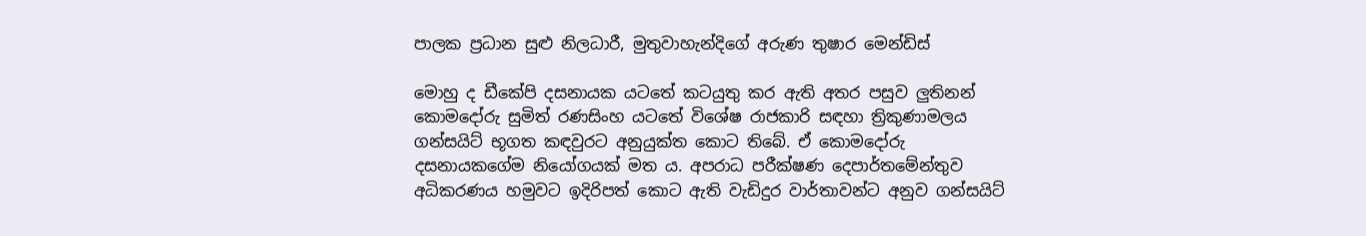පාලක ප්‍රධාන සුළු නිලධාරී, මුතුවාහැන්දිගේ අරුණ තුෂාර මෙන්ඩිස්

මොහු ද ඩීකේපි දසනායක යටතේ කටයුතු කර ඇති අතර පසුව ලුතිනන් කොමදෝරු සුමිත් රණසිංහ යටතේ විශේෂ රාජකාරි සඳහා ත්‍රිකුණාමලය ගන්සයිට් භූගත කඳවුරට අනුයුක්ත කොට තිබේ. ඒ කොමදෝරු දසනායකගේම නියෝගයක් මත ය. අපරාධ පරීක්ෂණ දෙපාර්තමේන්තුව අධිකරණය හමුවට ඉදිරිපත් කොට ඇති වැඩිදුර වාර්තාවන්ට අනුව ගන්සයිට්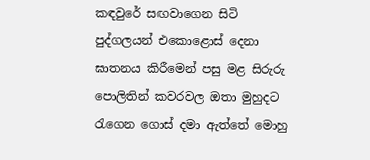කඳවුරේ සඟවාගෙන සිටි පුද්ගලයන් එකොළොස් දෙනා ඝාතනය කිරීමෙන් පසු මළ සිරුරු පොලිතින් කවරවල ඔතා මුහුදට රැගෙන ගොස් දමා ඇත්තේ මොහු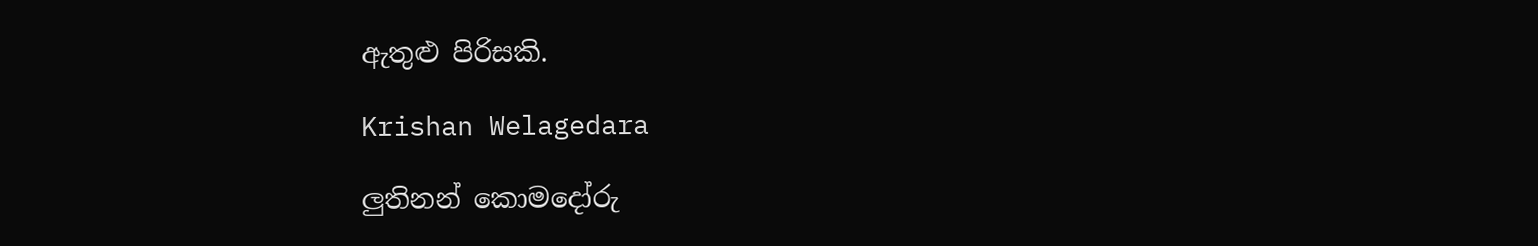ඇතුළු පිරිසකි.

Krishan Welagedara

ලුතිනන් කොමදෝරු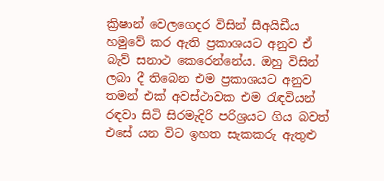ක්‍රිෂාන් වෙලගෙදර විසින් සීඅයිඩීය හමුවේ කර ඇති ප්‍රකාශයට අනුව ඒ බැව් සනාථ කෙරෙන්නේය. ඔහු විසින් ලබා දී තිබෙන එම ප්‍රකාශයට අනුව තමන් එක් අවස්ථාවක එම රැඳවියන් රඳවා සිටි සිරමැදිරි පරිශ්‍රයට ගිය බවත් එසේ යන විට ඉහත සැකකරු ඇතුළු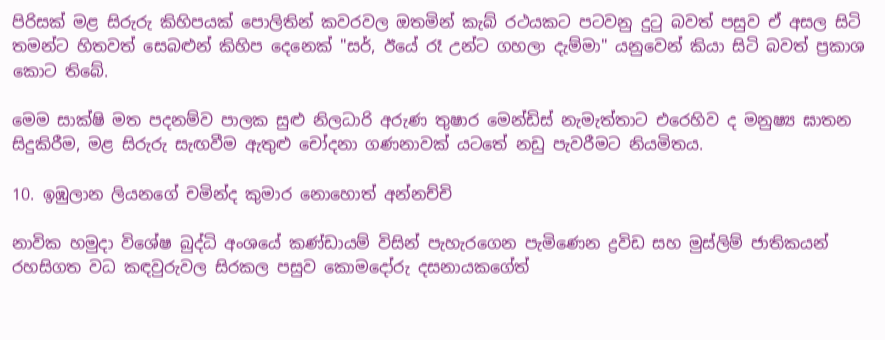පිරිසක් මළ සිරුරු කිහිපයක් පොලිතින් කවරවල ඔතමින් කැබ් රථයකට පටවනු දුටු බවත් පසුව ඒ අසල සිටි තමන්ට හිතවත් සෙබළුන් කිහිප දෙනෙක් "සර්, ඊයේ රෑ උන්ට ගහලා දැම්මා" යනුවෙන් කියා සිටි බවත් ප්‍රකාශ කොට තිබේ.

මෙම සාක්ෂි මත පදනම්ව පාලක සුළු නිලධාරි අරුණ තුෂාර මෙන්ඩිස් නැමැත්තාට එරෙහිව ද මනුෂ්‍ය ඝාතන සිදුකිරීම, මළ සිරුරු සැඟවීම ඇතුළු චෝදනා ගණනාවක් යටතේ නඩු පැවරීමට නියමිතය.

10. ඉඹුලාන ලියනගේ චමින්ද කුමාර නොහොත් අන්නච්චි

නාවික හමුදා විශේෂ බුද්ධි අංශයේ කණ්ඩායම් විසින් පැහැරගෙන පැමිණෙන ද්‍රවිඩ සහ මුස්ලිම් ජාතිකයන් රහසිගත වධ කඳවුරුවල සිරකල පසුව කොමදෝරු දසනායකගේත්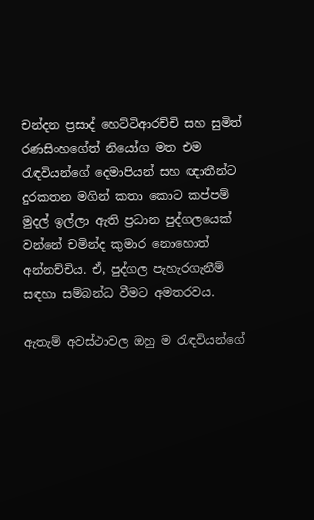චන්දන ප්‍රසාද් හෙට්ටිආරච්චි සහ සුමිත් රණසිංහගේත් නියෝග මත එම රැඳවියන්ගේ දෙමාපියන් සහ ඥාතීන්ට දුරකතන මගින් කතා කොට කප්පම් මුදල් ඉල්ලා ඇති ප්‍රධාන පුද්ගලයෙක් වන්නේ චමින්ද කුමාර නොහොත් අන්නච්චිය. ඒ, පුද්ගල පැහැරගැනීම් සඳහා සම්බන්ධ වීමට අමතරවය.

ඇතැම් අවස්ථාවල ඔහු ම රැඳවියන්ගේ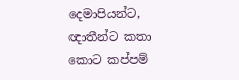දෙමාපියන්ට, ඥාතීන්ට කතා කොට කප්පම්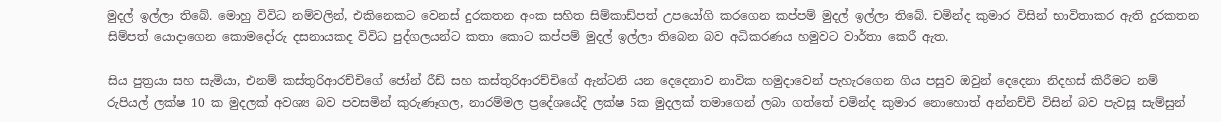මුදල් ඉල්ලා තිබේ. මොහු විවිධ නම්වලින්, එකිනෙකට වෙනස් දුරකතන අංක සහිත සිම්කාඩ්පත් උපයෝගි කරගෙන කප්පම් මුදල් ඉල්ලා තිබේ. චමින්ද කුමාර විසින් භාවිතාකර ඇති දුරකතන සිම්පත් යොදාගෙන කොමදෝරු දසනායකද විවිධ පුද්ගලයන්ට කතා කොට කප්පම් මුදල් ඉල්ලා තිබෙන බව අධිකරණය හමුවට වාර්තා කෙරී ඇත.

සිය පුත්‍රයා සහ සැමියා, එනම් කස්තුරිආරච්චිගේ ජෝන් රීඩ් සහ කස්තුරිආරච්චිගේ ඇන්ටනි යන දෙදෙනාව නාවික හමුදාවෙන් පැහැරගෙන ගිය පසුව ඔවුන් දෙදෙනා නිදහස් කිරීමට නම් රුපියල් ලක්ෂ 10 ක මුදලක් අවශ්‍ය බව පවසමින් කුරුණෑගල, නාරම්මල ප්‍රදේශයේදි ලක්ෂ 5ක මුදලක් තමාගෙන් ලබා ගත්තේ චමින්ද කුමාර නොහොත් අන්නච්චි විසින් බව පැවසූ සැම්සුන්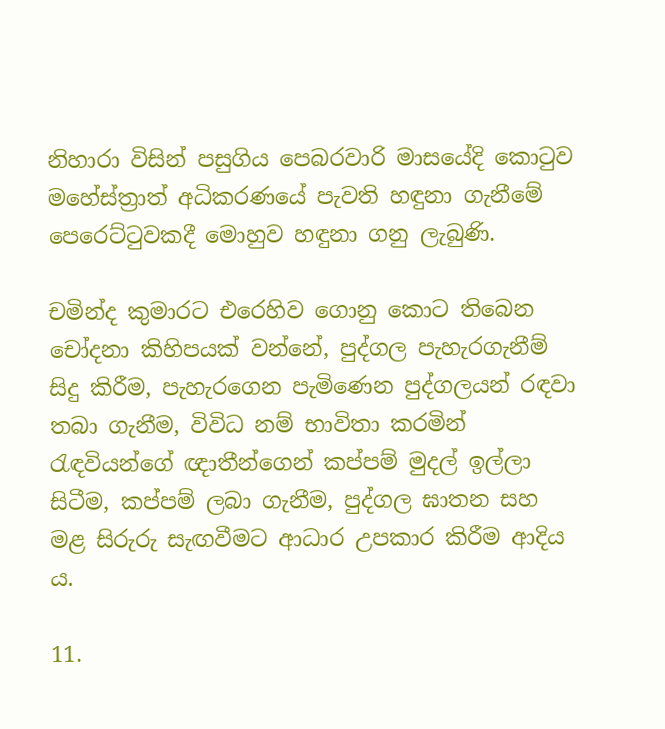නිහාරා විසින් පසුගිය පෙබරවාරි මාසයේදි කොටුව මහේස්ත්‍රාත් අධිකරණයේ පැවති හඳුනා ගැනීමේ පෙරෙට්ටුවකදී මොහුව හඳුනා ගනු ලැබුණි.

චමින්ද කුමාරට එරෙහිව ගොනු කොට තිබෙන චෝදනා කිහිපයක් වන්නේ, පුද්ගල පැහැරගැනීම් සිදු කිරීම, පැහැරගෙන පැමිණෙන පුද්ගලයන් රඳවා තබා ගැනීම, විවිධ නම් භාවිතා කරමින් රැඳවියන්ගේ ඥාතීන්ගෙන් කප්පම් මුදල් ඉල්ලා සිටීම, කප්පම් ලබා ගැනීම, පුද්ගල ඝාතන සහ මළ සිරුරු සැඟවීමට ආධාර උපකාර කිරීම ආදිය ය.

11.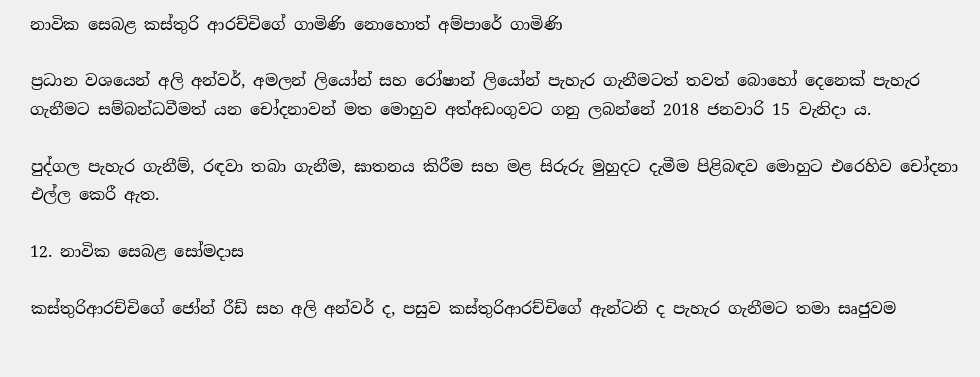නාවික සෙබළ කස්තුරි ආරච්චිගේ ගාමිණි නොහොත් අම්පාරේ ගාමිණි

ප්‍රධාන වශයෙන් අලි අන්වර්, අමලන් ලියෝන් සහ රෝෂාන් ලියෝන් පැහැර ගැනීමටත් තවත් බොහෝ දෙනෙක් පැහැර ගැනීමට සම්බන්ධවීමත් යන චෝදනාවන් මත මොහුව අත්අඩංගුවට ගනු ලබන්නේ 2018 ජනවාරි 15 වැනිදා ය.

පුද්ගල පැහැර ගැනීම්, රඳවා තබා ගැනීම, ඝාතනය කිරීම සහ මළ සිරුරු මුහුදට දැමීම පිළිබඳව මොහුට එරෙහිව චෝදනා එල්ල කෙරී ඇත.

12. නාවික සෙබළ සෝමදාස

කස්තුරිආරච්චිගේ ජෝන් රීඩ් සහ අලි අන්වර් ද, පසුව කස්තුරිආරච්චිගේ ඇන්ටනි ද පැහැර ගැනීමට තමා සෘජුවම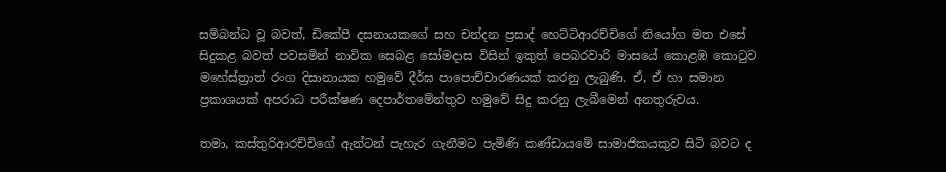සම්බන්ධ වූ බවත්, ඩිකේපී දසනායකගේ සහ චන්දන ප්‍රසාද් හෙට්ටිආරච්චිගේ නියෝග මත එසේ සිදුකළ බවත් පවසමින් නාවික සෙබළ සෝමදාස විසින් ඉකුත් පෙබරවාරි මාසයේ කොළඹ කොටුව මහේස්ත්‍රාත් රංග දිසානායක හමුවේ දීර්ඝ පාපොච්චාරණයක් කරනු ලැබුණි. ඒ, ඒ හා සමාන ප්‍රකාශයක් අපරාධ පරීක්ෂණ දෙපාර්තමේන්තුව හමුවේ සිදු කරනු ලැබීමෙන් අනතුරුවය.

තමා, කස්තුරිආරච්චිගේ ඇන්ටන් පැහැර ගැනීමට පැමිණි කණ්ඩායමේ සාමාජිකයකුව සිටි බවට ද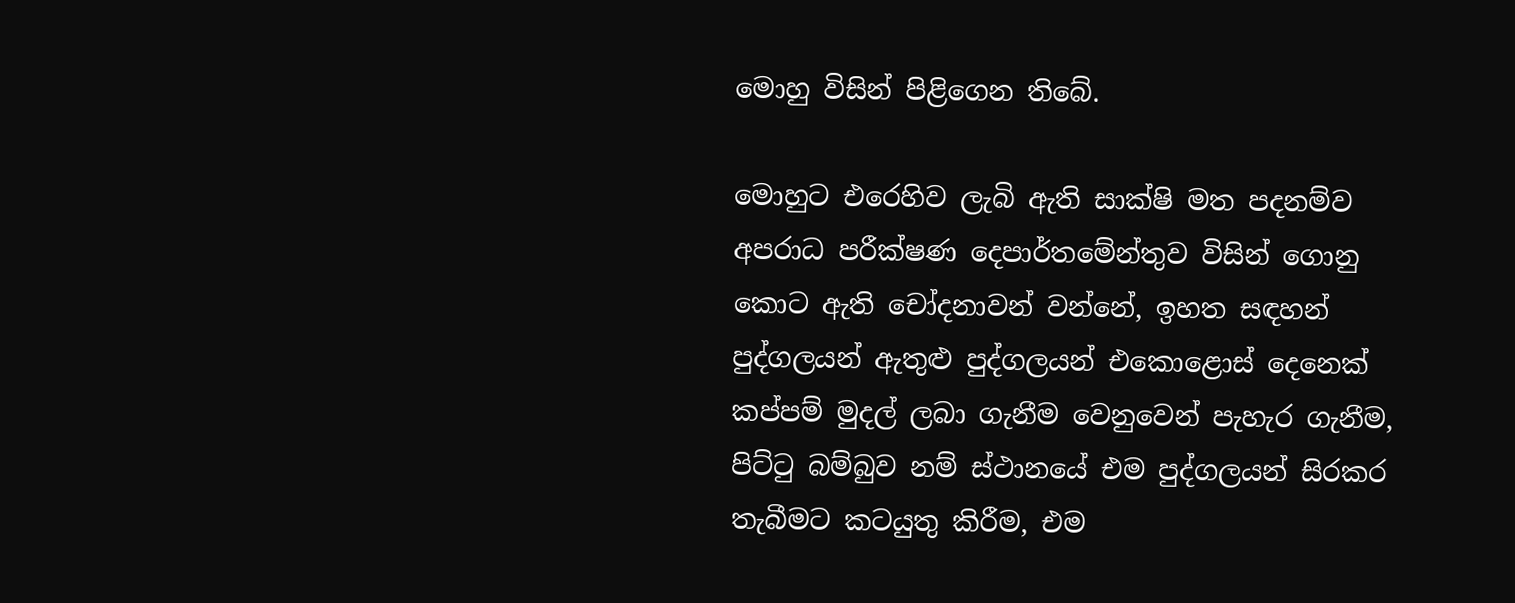මොහු විසින් පිළිගෙන තිබේ.

මොහුට එරෙහිව ලැබි ඇති සාක්ෂි මත පදනම්ව අපරාධ පරීක්ෂණ දෙපාර්තමේන්තුව විසින් ගොනු කොට ඇති චෝදනාවන් වන්නේ, ඉහත සඳහන් පුද්ගලයන් ඇතුළු පුද්ගලයන් එකොළොස් දෙනෙක් කප්පම් මුදල් ලබා ගැනීම වෙනුවෙන් පැහැර ගැනීම, පිට්ටු බම්බුව නම් ස්ථානයේ එම පුද්ගලයන් සිරකර තැබීමට කටයුතු කිරීම, එම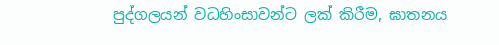පුද්ගලයන් වධහිංසාවන්ට ලක් කිරීම, ඝාතනය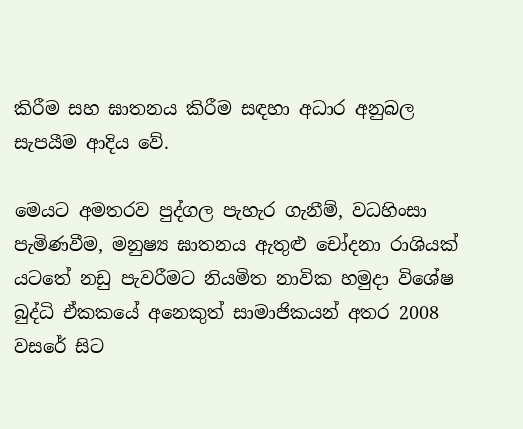කිරීම සහ ඝාතනය කිරීම සඳහා අධාර අනුබල සැපයීම ආදිය වේ.

මෙයට අමතරව පුද්ගල පැහැර ගැනීම්, වධහිංසා පැමිණවීම, මනුෂ්‍ය ඝාතනය ඇතුළු චෝදනා රාශියක් යටතේ නඩු පැවරීමට නියමිත නාවික හමුදා විශේෂ බුද්ධි ඒකකයේ අනෙකුත් සාමාජිකයන් අතර 2008 වසරේ සිට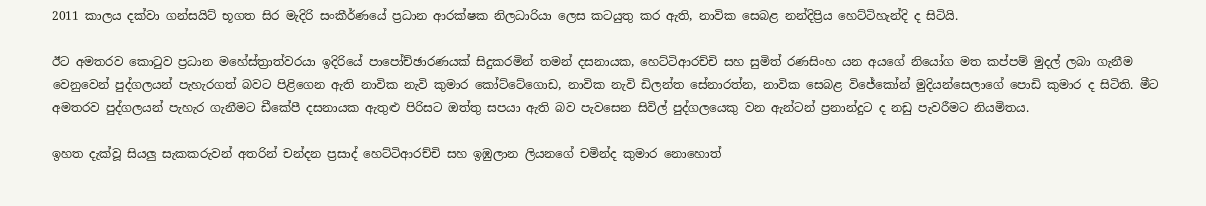2011 කාලය දක්වා ගන්සයිට් භූගත සිර මැදිරි සංකීර්ණයේ ප්‍රධාන ආරක්ෂක නිලධාරියා ලෙස කටයුතු කර ඇති, නාවික සෙබළ නන්දිප්‍රිය හෙට්ටිහැන්දි ද සිටියි.

ඊට අමතරව කොටුව ප්‍රධාන මහේස්ත්‍රාත්වරයා ඉදිරියේ පාපෝච්ඡාරණයක් සිදුකරමින් තමන් දසනායක, හෙට්ටිආරච්චි සහ සුමිත් රණසිංහ යන අයගේ නියෝග මත කප්පම් මුදල් ලබා ගැනීම වෙනුවෙන් පුද්ගලයන් පැහැරගත් බවට පිළිගෙන ඇති නාවික නැවි කුමාර කෝට්ටේගොඩ, නාවික නැවි ඩිලන්ත සේනාරත්න, නාවික සෙබළ විජේකෝන් මුදියන්සෙලාගේ පොඩි කුමාර ද සිටිති. මීට අමතරව පුද්ගලයන් පැහැර ගැනීමට ඩීකේපී දසනායක ඇතුළු පිරිසට ඔත්තු සපයා ඇති බව පැවසෙන සිවිල් පුද්ගලයෙකු වන ඇන්ටන් ප්‍රනාන්දුට ද නඩු පැවරීමට නියමිතය.

ඉහත දැක්වූ සියලු සැකකරුවන් අතරින් චන්දන ප්‍රසාද් හෙට්ටිආරච්චි සහ ඉඹුලාන ලියනගේ චමින්ද කුමාර නොහොත්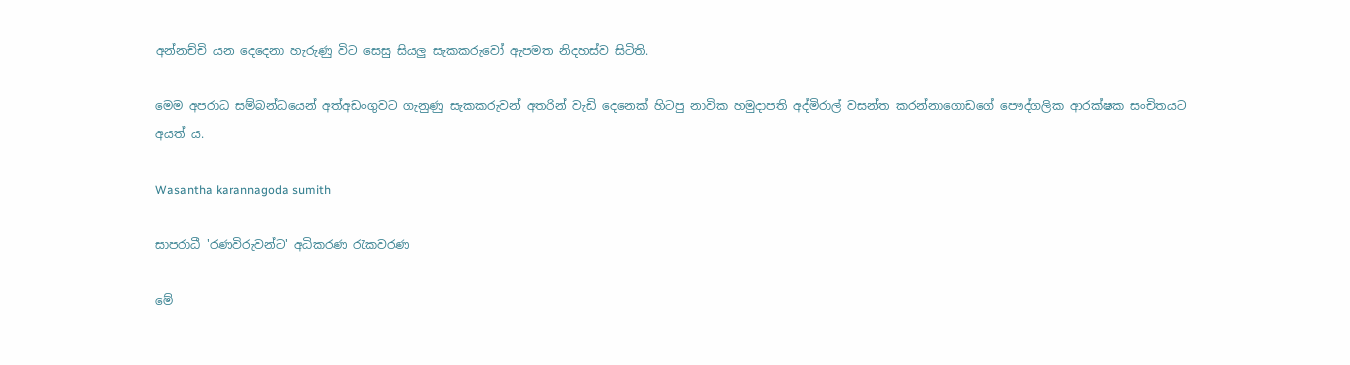අන්නච්චි යන දෙදෙනා හැරුණු විට සෙසු සියලු සැකකරුවෝ ඇපමත නිදහස්ව සිටිති.

මෙම අපරාධ සම්බන්ධයෙන් අත්අඩංගුවට ගැනුණු සැකකරුවන් අතරින් වැඩි දෙනෙක් හිටපු නාවික හමුදාපති අද්මිරාල් වසන්ත කරන්නාගොඩගේ පෞද්ගලික ආරක්ෂක සංචිතයට අයත් ය.

Wasantha karannagoda sumith

සාපරාධී 'රණවිරුවන්ට' අධිකරණ රැකවරණ

මේ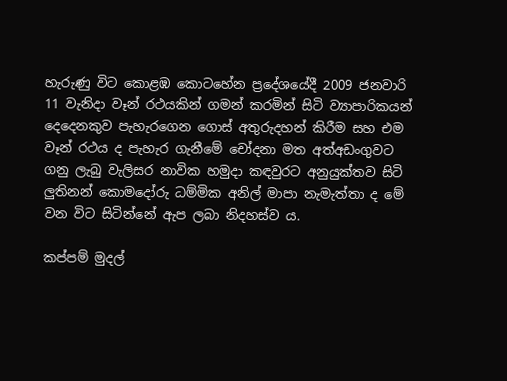හැරුණු විට කොළඹ කොටහේන ප්‍රදේශයේදී 2009 ජනවාරි 11 වැනිදා වෑන් රථයකින් ගමන් කරමින් සිටි ව්‍යාපාරිකයන් දෙදෙනකුව පැහැරගෙන ගොස් අතුරුදහන් කිරීම සහ එම වෑන් රථය ද පැහැර ගැනීමේ චෝදනා මත අත්අඩංගුවට ගනු ලැබු වැලිසර නාවික හමුදා කඳවුරට අනුයුක්තව සිටි ලුතිනන් කොමදෝරු ධම්මික අනිල් මාපා නැමැත්තා ද මේ වන විට සිටින්නේ ඇප ලබා නිදහස්ව ය.

කප්පම් මුදල්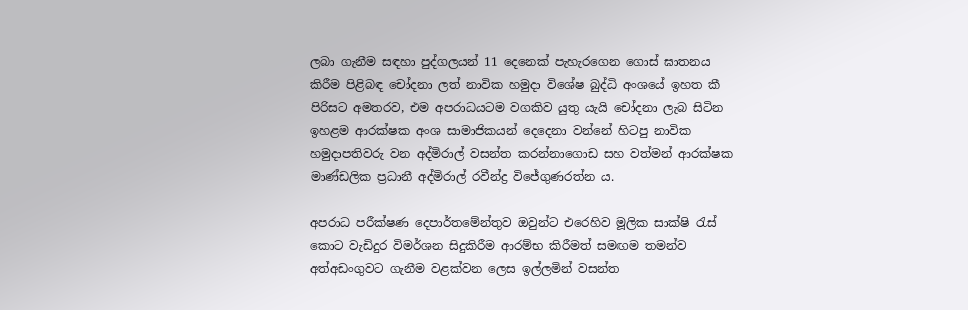ලබා ගැනීම සඳහා පුද්ගලයන් 11 දෙනෙක් පැහැරගෙන ගොස් ඝාතනය කිරීම පිළිබඳ චෝදනා ලත් නාවික හමුදා විශේෂ බුද්ධි අංශයේ ඉහත කී පිරිසට අමතරව, එම අපරාධයටම වගකිව යුතු යැයි චෝදනා ලැබ සිටින ඉහළම ආරක්ෂක අංශ සාමාජිකයන් දෙදෙනා වන්නේ හිටපු නාවික හමුදාපතිවරු වන අද්මිරාල් වසන්ත කරන්නාගොඩ සහ වත්මන් ආරක්ෂක මාණ්ඩලික ප්‍රධානී අද්මිරාල් රවීන්ද්‍ර විජේගුණරත්න ය.

අපරාධ පරීක්ෂණ දෙපාර්තමේන්තුව ඔවුන්ට එරෙහිව මූලික සාක්ෂි රැස් කොට වැඩිදුර විමර්ශන සිදුකිරීම ආරම්භ කිරීමත් සමඟම තමන්ව අත්අඩංගුවට ගැනීම වළක්වන ලෙස ඉල්ලමින් වසන්ත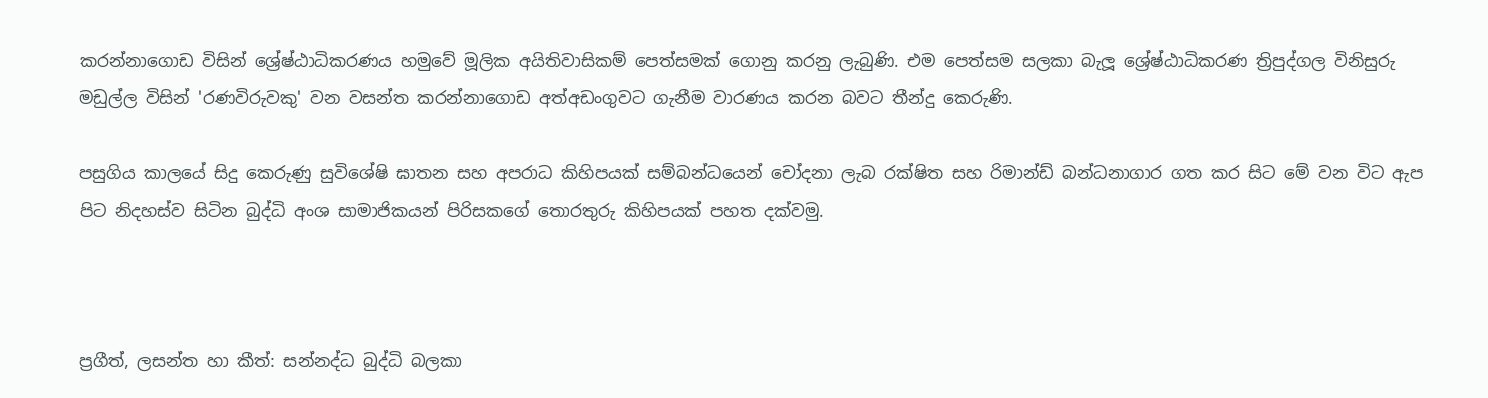කරන්නාගොඩ විසින් ශ්‍රේෂ්ඨාධිකරණය හමුවේ මූලික අයිතිවාසිකම් පෙත්සමක් ගොනු කරනු ලැබුණි. එම පෙත්සම සලකා බැලූ ශ්‍රේෂ්ඨාධිකරණ ත්‍රිපුද්ගල විනිසුරු මඩුල්ල විසින් 'රණවිරුවකු' වන වසන්ත කරන්නාගොඩ අත්අඩංගුවට ගැනීම වාරණය කරන බවට තීන්දු කෙරුණි.

පසුගිය කාලයේ සිදු කෙරුණු සුවිශේෂි ඝාතන සහ අපරාධ කිහිපයක් සම්බන්ධයෙන් චෝදනා ලැබ රක්ෂිත සහ රිමාන්ඩ් බන්ධනාගාර ගත කර සිට මේ වන විට ඇප පිට නිදහස්ව සිටින බුද්ධි අංශ සාමාජිකයන් පිරිසකගේ තොරතුරු කිහිපයක් පහත දක්වමු.



ප්‍රගීත්, ලසන්ත හා කීත්: සන්නද්ධ බුද්ධි බලකා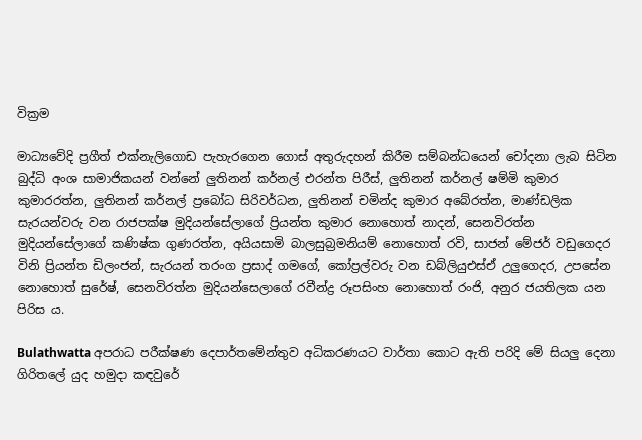වික්‍රම

මාධ්‍යවේදි ප්‍රගීත් එක්නැලිගොඩ පැහැරගෙන ගොස් අතුරුදහන් කිරීම සම්බන්ධයෙන් චෝදනා ලැබ සිටින බුද්ධි අංශ සාමාජිකයන් වන්නේ ලුතිනන් කර්නල් එරන්ත පිරීස්, ලුතිනන් කර්නල් ෂම්මි කුමාර කුමාරරත්න, ලුතිනන් කර්නල් ප්‍රබෝධ සිරිවර්ධන, ලුතිනන් චමින්ද කුමාර අබේරත්න, මාණ්ඩලික සැරයන්වරු වන රාජපක්ෂ මුදියන්සේලාගේ ප්‍රියන්ත කුමාර නොහොත් නාදන්, සෙනවිරත්න මුදියන්සේලාගේ කණිෂ්ක ගුණරත්න, අයියසාමි බාලසුබ්‍රමනියම් නොහොත් රවි, සාජන් මේජර් වඩුගෙදර විනි ප්‍රියන්ත ඩිලංජන්, සැරයන් තරංග ප්‍රසාද් ගමගේ, කෝප්‍රල්වරු වන ඩබ්ලියුඑස්ඒ උලුගෙදර, උපසේන නොහොත් සුරේෂ්, සෙනවිරත්න මුදියන්සෙලාගේ රවීන්ද්‍ර රූපසිංහ නොහොත් රංජි, අනුර ජයතිලක යන පිරිස ය.

Bulathwatta අපරාධ පරීක්ෂණ දෙපාර්තමේන්තුව අධිකරණයට වාර්තා කොට ඇති පරිදි මේ සියලු දෙනා ගිරිතලේ යුද හමුදා කඳවුරේ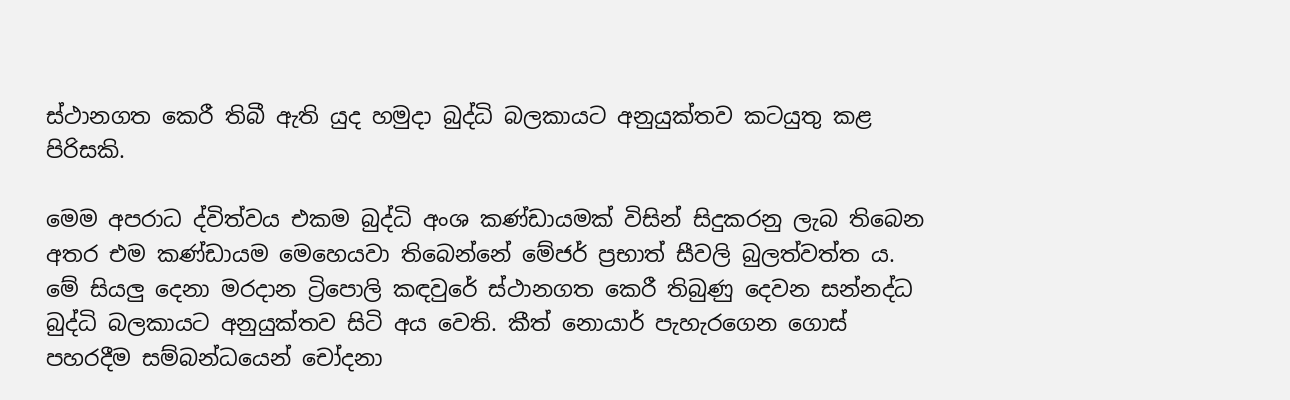ස්ථානගත කෙරී තිබී ඇති යුද හමුදා බුද්ධි බලකායට අනුයුක්තව කටයුතු කළ පිරිසකි.

මෙම අපරාධ ද්විත්වය එකම බුද්ධි අංශ කණ්ඩායමක් විසින් සිදුකරනු ලැබ තිබෙන අතර එම කණ්ඩායම මෙහෙයවා තිබෙන්නේ මේජර් ප්‍රභාත් සීවලි බුලත්වත්ත ය. මේ සියලු දෙනා මරදාන ට්‍රිපොලි කඳවුරේ ස්ථානගත කෙරී තිබුණු දෙවන සන්නද්ධ බුද්ධි බලකායට අනුයුක්තව සිටි අය වෙති. කීත් නොයාර් පැහැරගෙන ගොස් පහරදීම සම්බන්ධයෙන් චෝදනා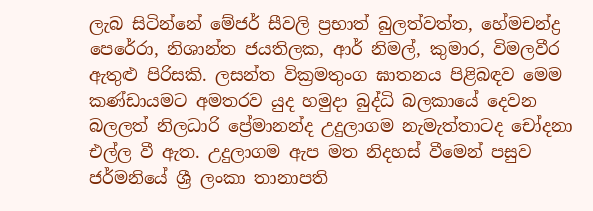ලැබ සිටින්නේ මේජර් සීවලි ප්‍රභාත් බුලත්වත්ත, හේමචන්ද්‍ර පෙරේරා, නිශාන්ත ජයතිලක, ආර් නිමල්, කුමාර, විමලවීර ඇතුළු පිරිසකි. ලසන්ත වික්‍රමතුංග ඝාතනය පිළිබඳව මෙම කණ්ඩායමට අමතරව යුද හමුදා බුද්ධි බලකායේ දෙවන බලලත් නිලධාරි ප්‍රේමානන්ද උදුලාගම නැමැත්තාටද චෝදනා එල්ල වී ඇත. උදුලාගම ඇප මත නිදහස් වීමෙන් පසුව ජර්මනියේ ශ්‍රී ලංකා තානාපති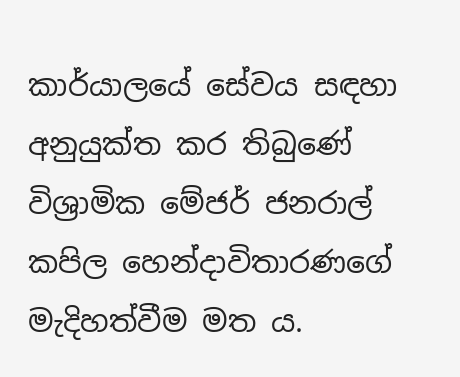කාර්යාලයේ සේවය සඳහා අනුයුක්ත කර තිබුණේ විශ්‍රාමික මේජර් ජනරාල් කපිල හෙන්දාවිතාරණගේ මැදිහත්වීම මත ය.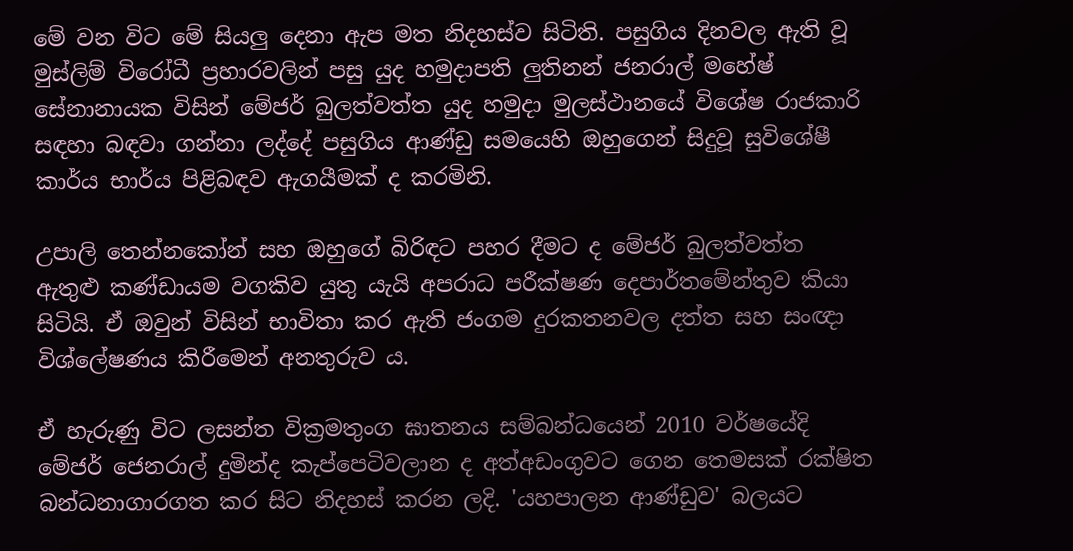මේ වන විට මේ සියලු දෙනා ඇප මත නිදහස්ව සිටිති. පසුගිය දිනවල ඇති වූ මුස්ලිම් විරෝධී ප්‍රහාරවලින් පසු යුද හමුදාපති ලුතිනන් ජනරාල් මහේෂ් සේනානායක විසින් මේජර් බුලත්වත්ත යුද හමුදා මුලස්ථානයේ විශේෂ රාජකාරි සඳහා බඳවා ගන්නා ලද්දේ පසුගිය ආණ්ඩු සමයෙහි ඔහුගෙන් සිදුවූ සුවිශේෂී කාර්ය භාර්ය පිළිබඳව ඇගයීමක් ද කරමිනි.

උපාලි තෙන්නකෝන් සහ ඔහුගේ බිරිඳට පහර දීමට ද මේජර් බුලත්වත්ත ඇතුළු කණ්ඩායම වගකිව යුතු යැයි අපරාධ පරීක්ෂණ දෙපාර්තමේන්තුව කියා සිටියි. ඒ ඔවුන් විසින් භාවිතා කර ඇති ජංගම දුරකතනවල දත්ත සහ සංඥා විශ්ලේෂණය කිරීමෙන් අනතුරුව ය.

ඒ හැරුණු විට ලසන්ත වික්‍රමතුංග ඝාතනය සම්බන්ධයෙන් 2010 වර්ෂයේදි මේජර් ජෙනරාල් දුමින්ද කැප්පෙටිවලාන ද අත්අඩංගුවට ගෙන තෙමසක් රක්ෂිත බන්ධනාගාරගත කර සිට නිදහස් කරන ලදි. 'යහපාලන ආණ්ඩුව' බලයට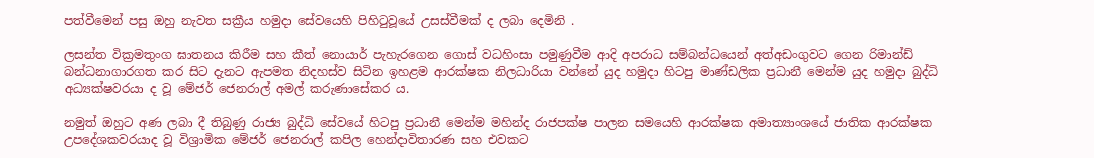පත්වීමෙන් පසු ඔහු නැවත සක්‍රීය හමුදා සේවයෙහි පිහිටුවූයේ උසස්වීමක් ද ලබා දෙමිනි .

ලසන්ත වික්‍රමතුංග ඝාතනය කිරීම සහ කීත් නොයාර් පැහැරගෙන ගොස් වධහිංසා පමුණුවීම ආදි අපරාධ සම්බන්ධයෙන් අත්අඩංගුවට ගෙන රිමාන්ඩ් බන්ධනාගාරගත කර සිට දැනට ඇපමත නිදහස්ව සිටින ඉහළම ආරක්ෂක නිලධාරියා වන්නේ යුද හමුදා හිටපු මාණ්ඩලික ප්‍රධානී මෙන්ම යුද හමුදා බුද්ධි අධ්‍යක්ෂවරයා ද වූ මේජර් ජෙනරාල් අමල් කරුණාසේකර ය.

නමුත් ඔහුට අණ ලබා දී තිබුණු රාජ්‍ය බුද්ධි සේවයේ හිටපු ප්‍රධානී මෙන්ම මහින්ද රාජපක්ෂ පාලන සමයෙහි ආරක්ෂක අමාත්‍යාංශයේ ජාතික ආරක්ෂක උපදේශකවරයාද වූ විශ්‍රාමික මේජර් ජෙනරාල් කපිල හෙන්දාවිතාරණ සහ එවකට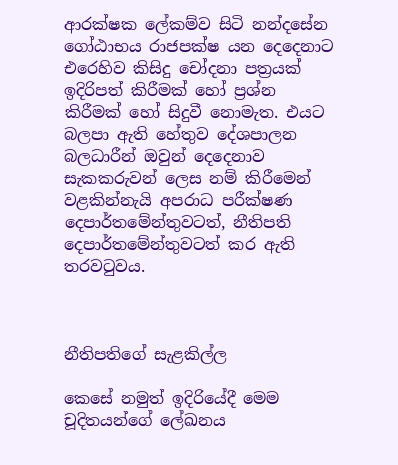ආරක්ෂක ලේකම්ව සිටි නන්දසේන ගෝඨාභය රාජපක්ෂ යන දෙදෙනාට එරෙහිව කිසිදු චෝදනා පත්‍රයක් ඉදිරිපත් කිරීමක් හෝ ප්‍රශ්න කිරීමක් හෝ සිදුවී නොමැත. එයට බලපා ඇති හේතුව දේශපාලන බලධාරීන් ඔවුන් දෙදෙනාව සැකකරුවන් ලෙස නම් කිරීමෙන් වළකින්නැයි අපරාධ පරීක්ෂණ දෙපාර්තමේන්තුවටත්, නීතිපති දෙපාර්තමේන්තුවටත් කර ඇති තරවටුවය.



නීතිපතිගේ සැළකිල්ල

කෙසේ නමුත් ඉදිරියේදී මෙම චූදිතයන්ගේ ලේඛනය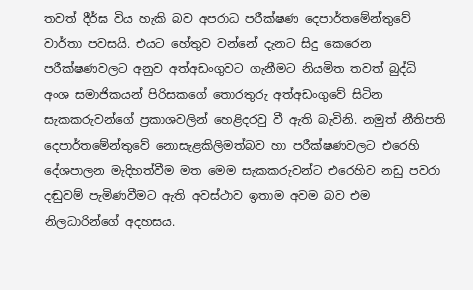තවත් දීර්ඝ විය හැකි බව අපරාධ පරීක්ෂණ දෙපාර්තමේන්තුවේ වාර්තා පවසයි. එයට හේතුව වන්නේ දැනට සිදු කෙරෙන පරීක්ෂණවලට අනුව අත්අඩංගුවට ගැනීමට නියමිත තවත් බුද්ධි අංශ සමාජිකයන් පිරිසකගේ තොරතුරු අත්අඩංගුවේ සිටින සැකකරුවන්ගේ ප්‍රකාශවලින් හෙළිදරවු වී ඇති බැවිනි. නමුත් නීතිපති දෙපාර්තමේන්තුවේ නොසැළකිලිමත්බව හා පරීක්ෂණවලට එරෙහි දේශපාලන මැදිහත්වීම මත මෙම සැකකරුවන්ට එරෙහිව නඩු පවරා දඬුවම් පැමිණවීමට ඇති අවස්ථාව ඉතාම අවම බව එම නිලධාරින්ගේ අදහසය.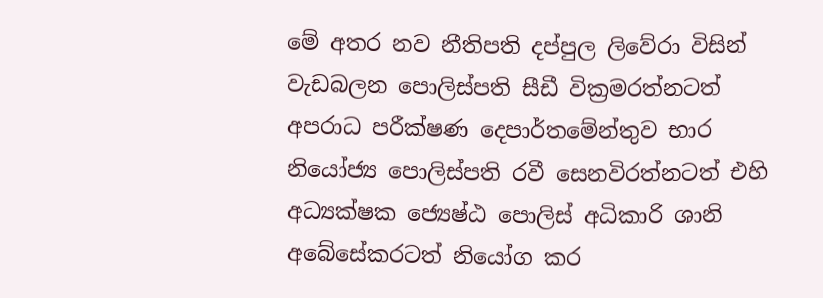මේ අතර නව නීතිපති දප්පුල ලිවේරා විසින් වැඩබලන පොලිස්පති සීඩී වික්‍රමරත්නටත් අපරාධ පරීක්ෂණ දෙපාර්තමේන්තුව භාර නියෝජ්‍ය පොලිස්පති රවී සෙනවිරත්නටත් එහි අධ්‍යක්ෂක ජ්‍යෙෂ්ඨ පොලිස් අධිකාරි ශානි අබේසේකරටත් නියෝග කර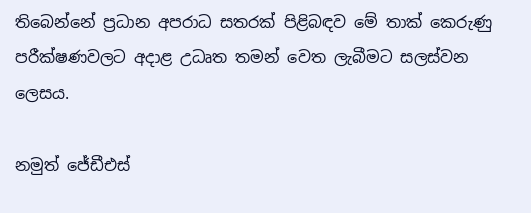තිබෙන්නේ ප්‍රධාන අපරාධ සතරක් පිළිබඳව මේ තාක් කෙරුණු පරීක්ෂණවලට අදාළ උධෘත තමන් වෙත ලැබීමට සලස්වන ලෙසය.

නමුත් ජේඩීඑස්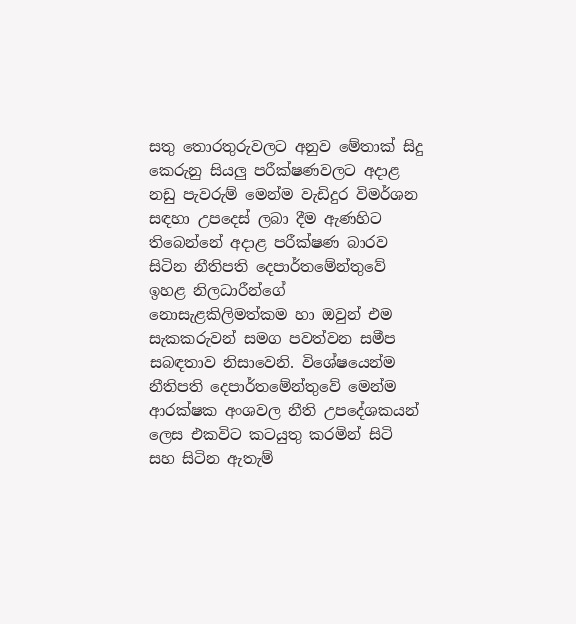සතු තොරතුරුවලට අනුව මේතාක් සිදු කෙරුනු සියලු පරීක්ෂණවලට අදාළ නඩු පැවරුම් මෙන්ම වැඩිදුර විමර්ශන සඳහා උපදෙස් ලබා දීම ඇණහිට තිබෙන්නේ අදාළ පරීක්ෂණ බාරව සිටින නීතිපති දෙපාර්තමේන්තුවේ ඉහළ නිලධාරීන්ගේ නොසැළකිලිමත්කම හා ඔවුන් එම සැකකරුවන් සමග පවත්වන සමීප සබඳතාව නිසාවෙනි. විශේෂයෙන්ම නීතිපති දෙපාර්තමේන්තුවේ මෙන්ම ආරක්ෂක අංශවල නීති උපදේශකයන් ලෙස එකවිට කටයුතු කරමින් සිටි සහ සිටින ඇතැම්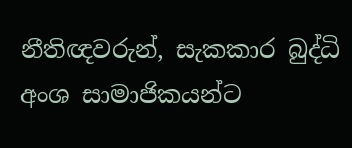නීතිඥවරුන්, සැකකාර බුද්ධි අංශ සාමාජිකයන්ට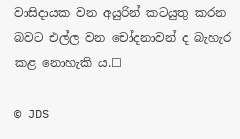වාසිදායක වන අයුරින් කටයුතු කරන බවට එල්ල වන චෝදනාවන් ද බැහැර කළ නොහැකි ය.☐

© JDS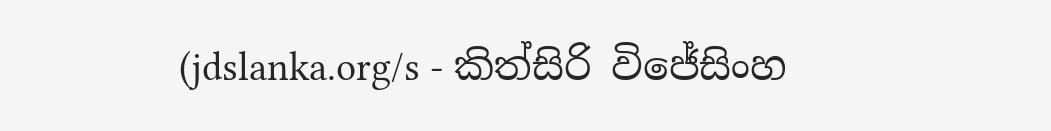(jdslanka.org/s - කිත්සිරි විජේසිංහ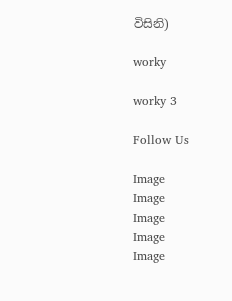විසිනි)

worky

worky 3

Follow Us

Image
Image
Image
Image
Image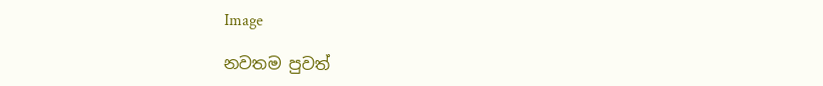Image

නවතම පුවත්